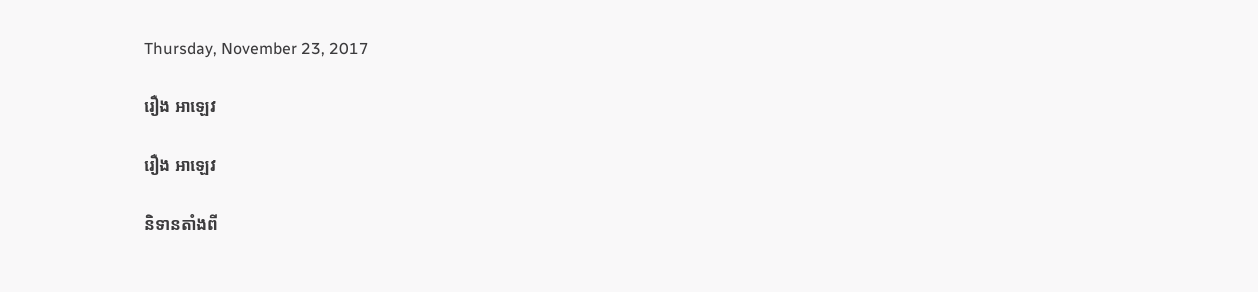Thursday, November 23, 2017

រឿង អាឡេវ

រឿង អាឡេវ

និទានតាំងពី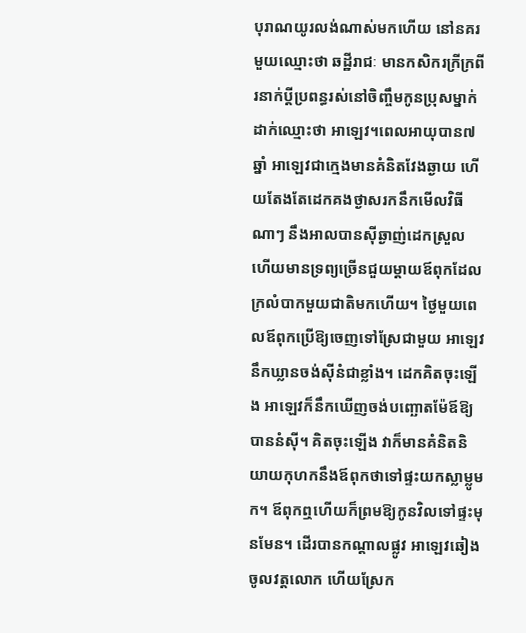បុរាណយូរលង់ណាស់មកហើយ នៅនគរមួយឈ្មោះថា ឆដ្ឋីរាជៈ មានកសិករក្រីក្រពីរនាក់ប្ដីប្រពន្ធរស់នៅចិញ្ចឹមកូនប្រុសម្នាក់ ដាក់ឈ្មោះថា អាឡេវ។ពេលអាយុបាន៧ឆ្នាំ អាឡេវជាក្មេងមានគំនិតវែងឆ្ងាយ ហើយតែងតែដេកគងថ្ងាសរកនឹកមើលវិធីណាៗ នឹងអាលបានស៊ីឆ្ងាញ់ដេកស្រួល ហើយមានទ្រព្យច្រើនជួយម្ដាយឪពុកដែលក្រលំបាកមួយជាតិមកហើយ។ ថ្ងៃមួយពេលឪពុកប្រើឱ្យចេញទៅស្រែជាមួយ អាឡេវនឹកឃ្លានចង់ស៊ីនំជាខ្លាំង។ ដេកគិតចុះឡើង អាឡេវក៏នឹកឃើញចង់បញ្ឆោតម៉ែឪឱ្យបាននំស៊ី។ គិតចុះឡើង វាក៏មានគំនិតនិយាយកុហកនឹងឪពុកថាទៅផ្ទះយកស្លាម្លូមក។ ឪពុកឮហើយក៏ព្រមឱ្យកូនវិលទៅផ្ទះមុនមែន។ ដើរបានកណ្ដាលផ្លូវ អាឡេវឆៀងចូលវត្តលោក ហើយស្រែក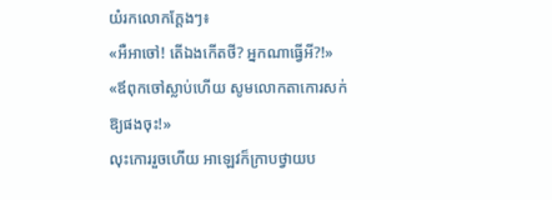យំរកលោកក្តែងៗ៖
«អឺអាចៅ! តើឯងកើតថី? អ្នកណាធ្វើអី?!»
«ឪពុកចៅស្លាប់ហើយ សូមលោកតាកោរសក់ឱ្យផងចុះ!»
លុះកោររួចហើយ អាឡេវក៏ក្រាបថ្វាយប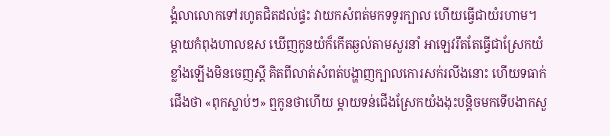ង្គំលាលោកទៅរហូតជិតដល់ផ្ទះ វាយកសំពត់មកទទូរក្បាល ហើយធ្វើជាយំរហាម។ ម្ដាយកំពុងហាលឧស ឃើញកូនយំក៏កើតឆ្ងល់តាមសួរនាំ អាឡេវរឹតតែធ្វើជាស្រែកយំខ្លាំងឡើងមិនចេញស្ដី គិតពីលាត់សំពត់បង្ហាញក្បាលកោរសក់រលីងនោះ ហើយទធាក់ជើងថា «ពុកស្លាប់ៗ» ឮកូនថាហើយ ម្ដាយទន់ជើងស្រែកយំងងុះបន្តិចមកទើបងាកសួ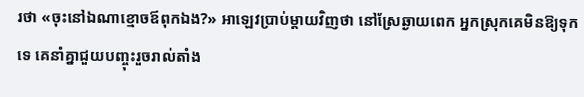រថា «ចុះនៅឯណាខ្មោចឪពុកឯង?» អាឡេវប្រាប់ម្ដាយវិញថា នៅស្រែឆ្ងាយពេក អ្នកស្រុកគេមិនឱ្យទុកទេ គេនាំគ្នាជួយបញ្ចុះរួចរាល់តាំង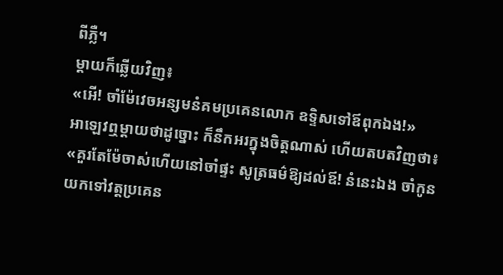ពីភ្លឺ។
ម្ដាយក៏ឆ្លើយវិញ៖
«អើ! ចាំម៉ែវេចអន្សមនំគមប្រគេនលោក ឧទ្ទិសទៅឪពុកឯង!»
អាឡេវឮម្ដាយថាដូច្នោះ ក៏នឹកអរក្នុងចិត្តណាស់ ហើយតបតវិញថា៖
«គួរតែម៉ែចាស់ហើយនៅចាំផ្ទះ សូត្រធម៌ឱ្យដល់ឪ! នំនេះឯង ចាំកូនយកទៅវត្តប្រគេន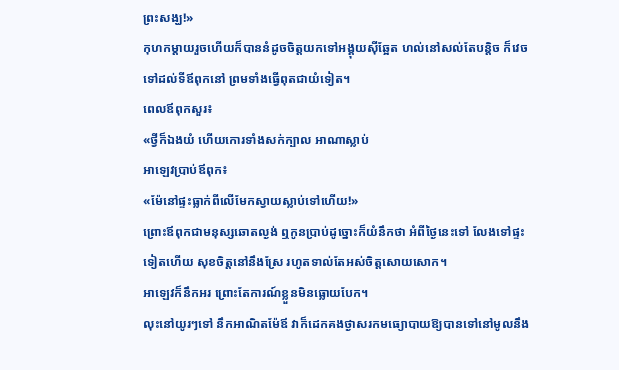ព្រះសង្ឃ!»
កុហកម្ដាយរួចហើយក៏បាននំដូចចិត្តយកទៅអង្គុយស៊ីឆ្អែត ហល់នៅសល់តែបន្តិច ក៏វេចទៅដល់ទីឪពុកនៅ ព្រមទាំងធ្វើពុតជាយំទៀត។
ពេលឪពុកសួរ៖
«ថ្វីក៏ឯងយំ ហើយកោរទាំងសក់ក្បាល អាណាស្លាប់
អាឡេវប្រាប់ឪពុក៖
«ម៉ែនៅផ្ទះធ្លាក់ពីលើមែកស្វាយស្លាប់ទៅហើយ!»
ព្រោះឪពុកជាមនុស្សឆោតល្ងង់ ឮកូនប្រាប់ដូច្នោះក៏យំនឹកថា អំពីថ្ងៃនេះទៅ លែងទៅផ្ទះទៀតហើយ សុខចិត្តនៅនឹងស្រែ រហូតទាល់តែអស់ចិត្តសោយសោក។
អាឡេវក៏នឹកអរ ព្រោះតែការណ៍ខ្លួនមិនធ្លោយបែក។
លុះនៅយូរៗទៅ នឹកអាណិតម៉ែឪ វាក៏ដេកគងថ្ងាសរកមធ្យោបាយឱ្យបានទៅនៅមូលនឹង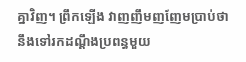គ្នាវិញ។ ព្រឹកឡើង វាញញឹមញញែមប្រាប់ថានឹងទៅរកដណ្ដឹងប្រពន្ធមួយ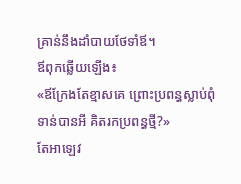គ្រាន់នឹងដាំបាយថែទាំឪ។
ឪពុកឆ្លើយឡើង៖
«ឪក្រែងតែខ្មាសគេ ព្រោះប្រពន្ធស្លាប់ពុំទាន់បានអី គិតរកប្រពន្ធថ្មី?»
តែអាឡេវ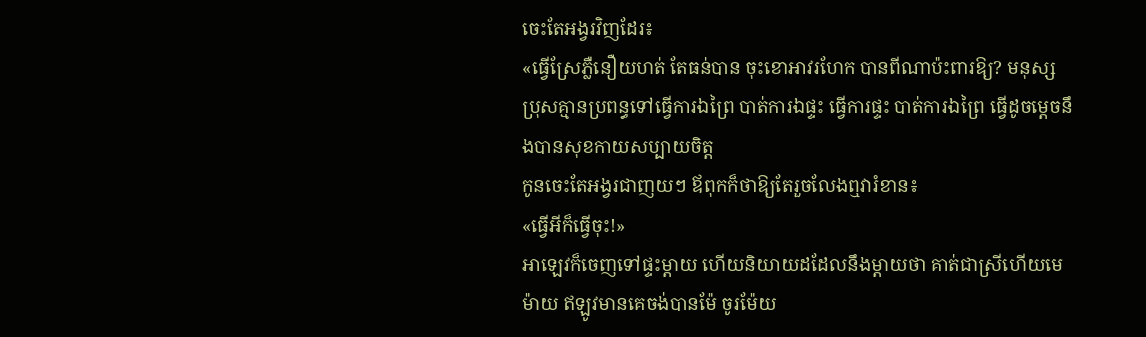ចេះតែអង្វរវិញដែរ៖
«ធ្វើស្រែភ្លឺនឿយហត់ តែធន់បាន ចុះខោអាវរហែក បានពីណាប៉ះពារឱ្យ? មនុស្សប្រុសគ្មានប្រពន្ធទៅធ្វើការឯព្រៃ បាត់ការឯផ្ទះ ធ្វើការផ្ទះ បាត់ការឯព្រៃ ធ្វើដូចម្ដេចនឹងបានសុខកាយសប្បាយចិត្ត
កូនចេះតែអង្វរជាញយៗ ឪពុកក៏ថាឱ្យតែរួចលែងឮវារំខាន៖
«ធ្វើអីក៏ធ្វើចុះ!»
អាឡេវក៏ចេញទៅផ្ទះម្ដាយ ហើយនិយាយដដែលនឹងម្ដាយថា គាត់ជាស្រីហើយមេម៉ាយ ឥឡូវមានគេចង់បានម៉ែ ចូរម៉ែយ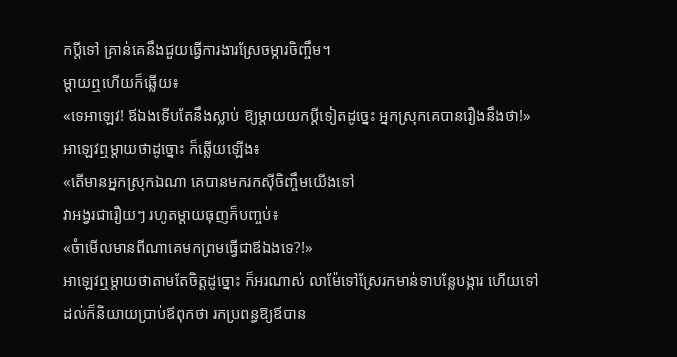កប្ដីទៅ គ្រាន់គេនឹងជួយធ្វើការងារស្រែចម្ការចិញ្ចឹម។
ម្ដាយឮហើយក៏ឆ្លើយ៖
«ទេអាឡេវ! ឪឯងទើបតែនឹងស្លាប់ ឱ្យម្ដាយយកប្ដីទៀតដូច្នេះ អ្នកស្រុកគេបានរឿងនឹងថា!»
អាឡេវឮម្ដាយថាដូច្នោះ ក៏ឆ្លើយឡើង៖
«តើមានអ្នកស្រុកឯណា គេបានមករកស៊ីចិញ្ចឹមយើងទៅ
វាអង្វរជារឿយៗ រហូតម្ដាយធុញក៏បញ្ចប់៖
«ចំាមើលមានពីណាគេមកព្រមធ្វើជាឪឯងទេ?!»
អាឡេវឮម្ដាយថាតាមតែចិត្តដូច្នោះ ក៏អរណាស់ លាម៉ែទៅស្រែរកមាន់ទាបន្លែបង្ការ ហើយទៅដល់ក៏និយាយប្រាប់ឪពុកថា រកប្រពន្ធឱ្យឪបាន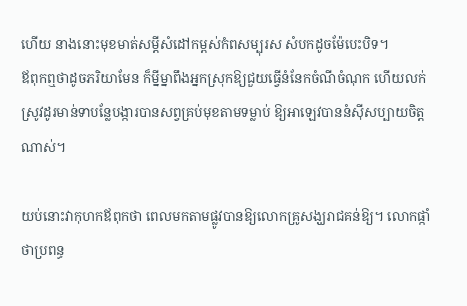ហើយ នាងនោះមុខមាត់សម្ដីសំដៅកម្ពស់កំពសម្បុរស សំបកដូចម៉ែបេះបិទ។
ឪពុកឮថាដូចភរិយាមែន ក៏ម្នីម្នាពឹងអ្នកស្រុកឱ្យជួយធ្វើនំនែកចំណីចំណុក ហើយលក់ស្រូវដូរមាន់ទាបន្លែបង្ការបានសព្វគ្រប់មុខតាមទម្លាប់ ឱ្យអាឡេវបាននំស៊ីសប្បាយចិត្តណាស់។

យប់នោះវាកុហកឪពុកថា ពេលមកតាមផ្លូវបានឱ្យលោកគ្រូសង្ឃរាជគន់ឱ្យ។ លោកផ្កាំថាប្រពន្ធ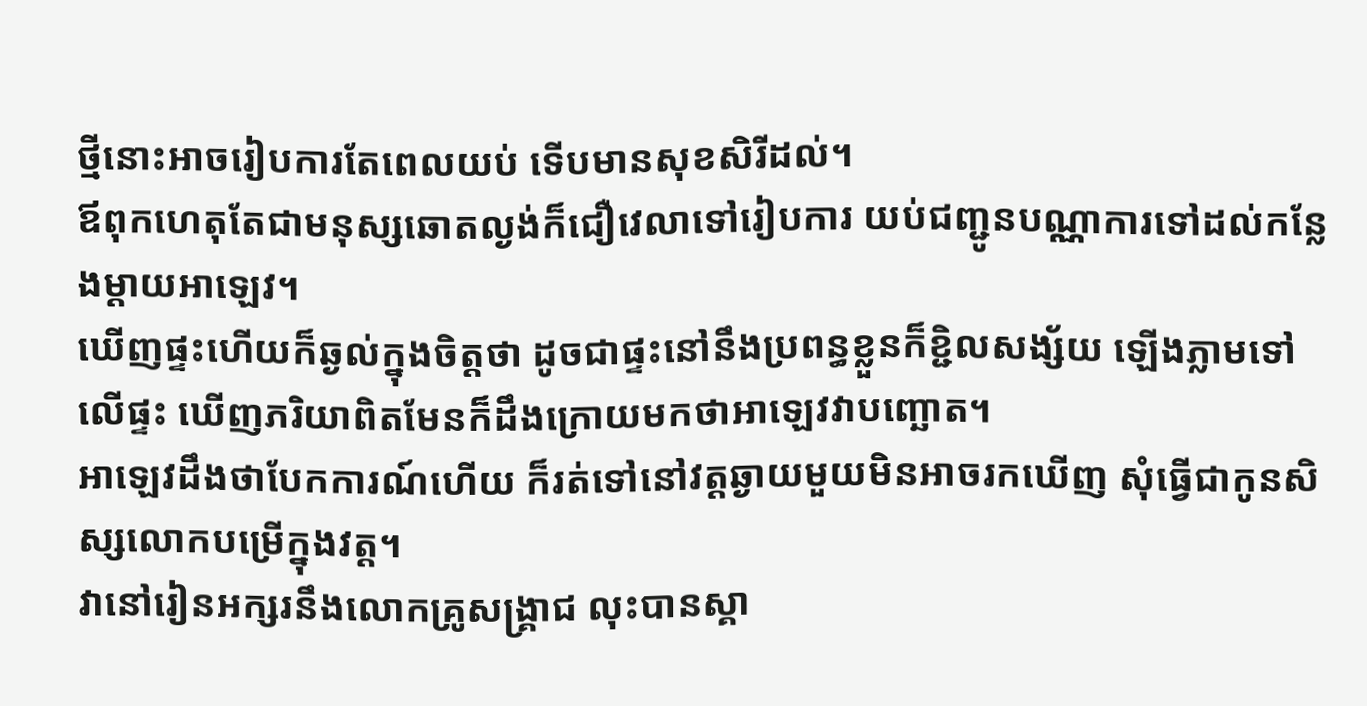ថ្មីនោះអាចរៀបការតែពេលយប់ ទើបមានសុខសិរីដល់។
ឪពុកហេតុតែជាមនុស្សឆោតល្ងង់ក៏ជឿវេលាទៅរៀបការ យប់ជញ្ជូនបណ្ណាការទៅដល់កន្លែងម្ដាយអាឡេវ។
ឃើញផ្ទះហើយក៏ឆ្ងល់ក្នុងចិត្តថា ដូចជាផ្ទះនៅនឹងប្រពន្ធខ្លួនក៏ខ្ជិលសង្ស័យ ឡើងភ្លាមទៅលើផ្ទះ ឃើញភរិយាពិតមែនក៏ដឹងក្រោយមកថាអាឡេវវាបញ្ឆោត។
អាឡេវដឹងថាបែកការណ៍ហើយ ក៏រត់ទៅនៅវត្តឆ្ងាយមួយមិនអាចរកឃើញ សុំធ្វើជាកូនសិស្សលោកបម្រើក្នុងវត្ត។
វានៅរៀនអក្សរនឹងលោកគ្រូសង្គ្រាជ លុះបានស្គា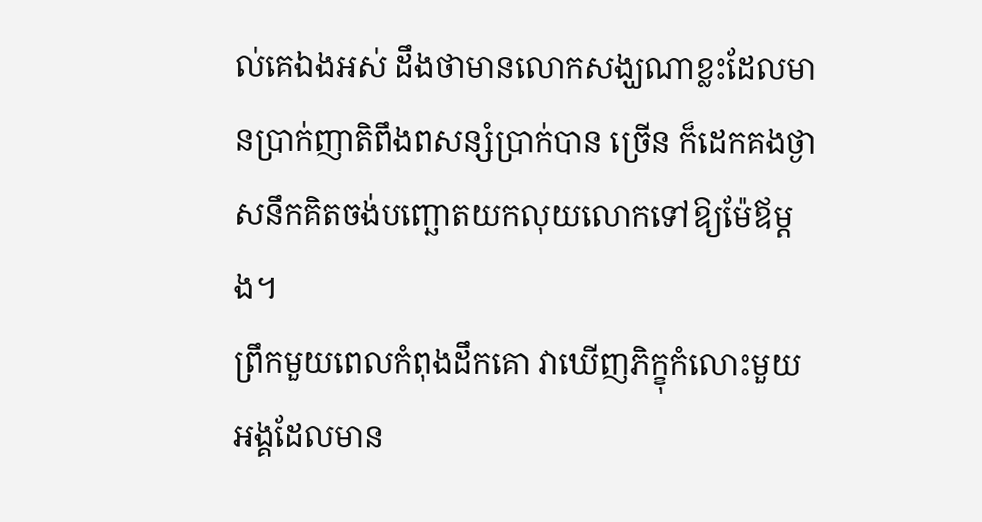ល់គេឯងអស់ ដឹងថាមានលោកសង្ឃណាខ្លះដែលមានប្រាក់ញាតិពឹងពសន្សំប្រាក់បាន ច្រើន ក៏ដេកគងថ្ងាសនឹកគិតចង់បញ្ឆោតយកលុយលោកទៅឱ្យម៉ែឪម្ដង។
ព្រឹកមួយពេលកំពុងដឹកគោ វាឃើញភិក្ខុកំលោះមួយអង្គដែលមាន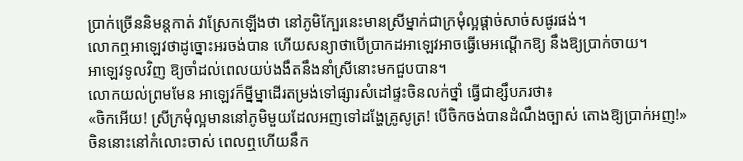ប្រាក់ច្រើននិមន្តកាត់ វាស្រែកឡើងថា នៅភូមិក្បែរនេះមានស្រីម្នាក់ជាក្រមុំល្អផ្ដាច់សាច់សផូរផង់។
លោកឮអាឡេវថាដូច្នោះអរចង់បាន ហើយសន្យាថាបើប្រាកដអាឡេវអាចធ្វើមេអណ្ដើកឱ្យ នឹងឱ្យប្រាក់ចាយ។
អាឡេវទូលវិញ ឱ្យចាំដល់ពេលយប់ងងឹតនឹងនាំស្រីនោះមកជួបបាន។
លោកយល់ព្រមមែន អាឡេវក៏ម្នីម្នាដើរតម្រង់ទៅផ្សារសំដៅផ្ទះចិនលក់ថ្នាំ ធ្វើជាខ្សឹបភរថា៖
«ចិកអើយ! ស្រីក្រមុំល្អមាននៅភូមិមួយដែលអញទៅដង្ហែគ្រូសូត្រ! បើចិកចង់បានដំណឹងច្បាស់ តោងឱ្យប្រាក់អញ!»
ចិននោះនៅកំលោះចាស់ ពេលឮហើយនឹក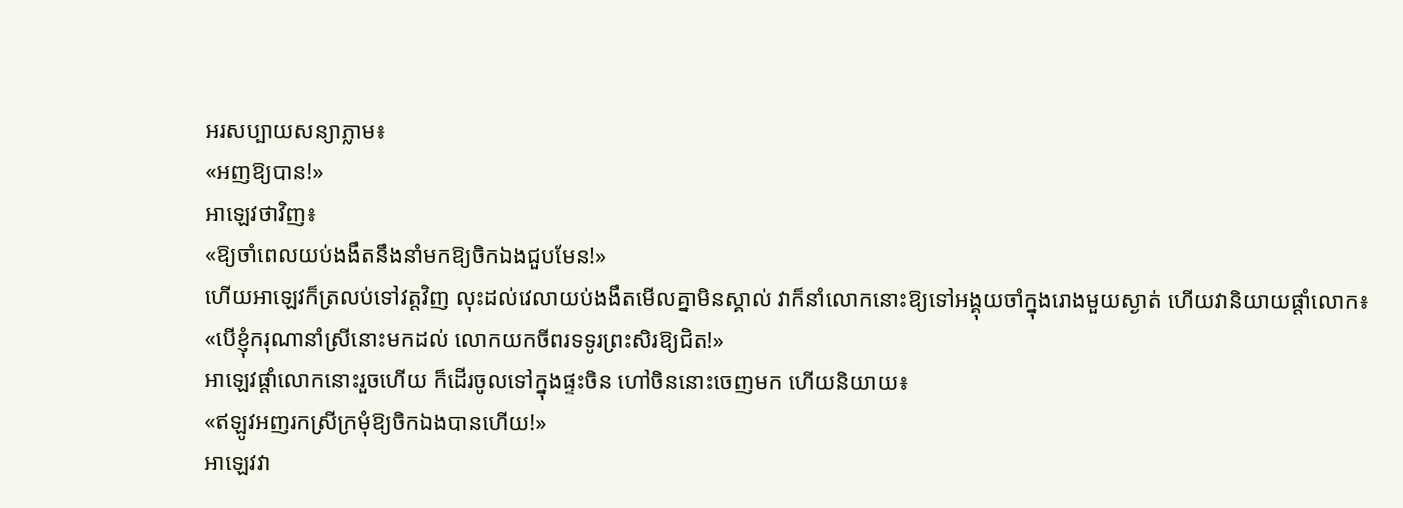អរសប្បាយសន្យាភ្លាម៖
«អញឱ្យបាន!»
អាឡេវថាវិញ៖
«ឱ្យចាំពេលយប់ងងឹតនឹងនាំមកឱ្យចិកឯងជួបមែន!»
ហើយអាឡេវក៏ត្រលប់ទៅវត្តវិញ លុះដល់វេលាយប់ងងឹតមើលគ្នាមិនស្គាល់ វាក៏នាំលោកនោះឱ្យទៅអង្គុយចាំក្នុងរោងមួយស្ងាត់ ហើយវានិយាយផ្ដាំលោក៖
«បើខ្ញុំករុណានាំស្រីនោះមកដល់ លោកយកចីពរទទូរព្រះសិរឱ្យជិត!»
អាឡេវផ្ដាំលោកនោះរួចហើយ ក៏ដើរចូលទៅក្នុងផ្ទះចិន ហៅចិននោះចេញមក ហើយនិយាយ៖
«ឥឡូវអញរកស្រីក្រមុំឱ្យចិកឯងបានហើយ!»
អាឡេវវា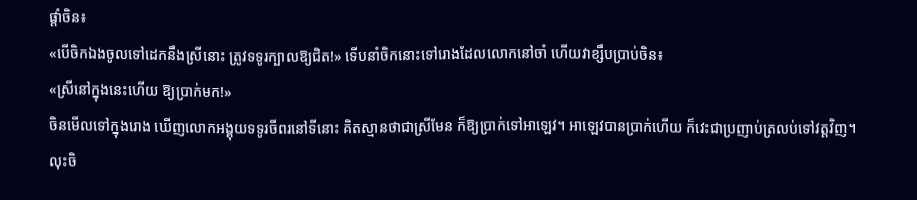ផ្ដាំចិន៖
«បើចិកឯងចូលទៅដេកនឹងស្រីនោះ ត្រូវទទូរក្បាលឱ្យជិត!» ទើបនាំចិកនោះទៅរោងដែលលោកនៅចាំ ហើយវាខ្សឹបប្រាប់ចិន៖
«ស្រីនៅក្នុងនេះហើយ ឱ្យប្រាក់មក!»
ចិនមើលទៅក្នុងរោង ឃើញលោកអង្គុយទទូរចីពរនៅទីនោះ គិតស្មានថាជាស្រីមែន ក៏ឱ្យប្រាក់ទៅអាឡេវ។ អាឡេវបានប្រាក់ហើយ ក៏វេះជាប្រញាប់ត្រលប់ទៅវត្តវិញ។ លុះចិ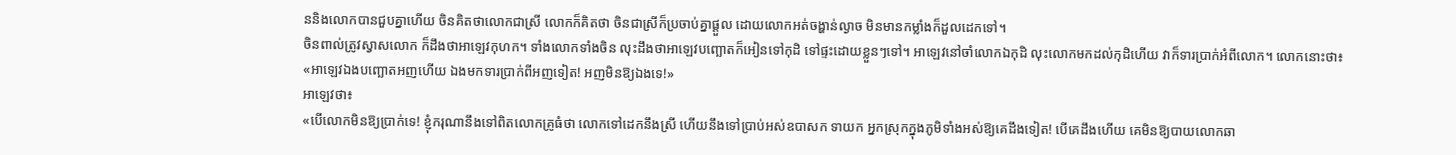ននិងលោកបានជួបគ្នាហើយ ចិនគិតថាលោកជាស្រី លោកក៏គិតថា ចិនជាស្រីក៏ប្រចាប់គ្នាផ្ដួល ដោយលោកអត់ចង្ហាន់ល្ងាច មិនមានកម្លាំងក៏ដួលដេកទៅ។
ចិនពាល់ត្រូវស្វាសលោក ក៏ដឹងថាអាឡេវកុហក។ ទាំងលោកទាំងចិន លុះដឹងថាអាឡេវបញ្ឆោតក៏អៀនទៅកុដិ ទៅផ្ទះដោយខ្លួនៗទៅ។ អាឡេវនៅចាំលោកឯកុដិ លុះលោកមកដល់កុដិហើយ វាក៏ទារប្រាក់អំពីលោក។ លោកនោះថា៖
«អាឡេវឯងបញ្ឆោតអញហើយ ឯងមកទារប្រាក់ពីអញទៀត! អញមិនឱ្យឯងទេ!»
អាឡេវថា៖
«បើលោកមិនឱ្យប្រាក់ទេ! ខ្ញុំករុណានឹងទៅពិតលោកគ្រូធំថា លោកទៅដេកនឹងស្រី ហើយនឹងទៅប្រាប់អស់ឧបាសក ទាយក អ្នកស្រុកក្នុងភូមិទាំងអស់ឱ្យគេដឹងទៀត! បើគេដឹងហើយ គេមិនឱ្យបាយលោកឆា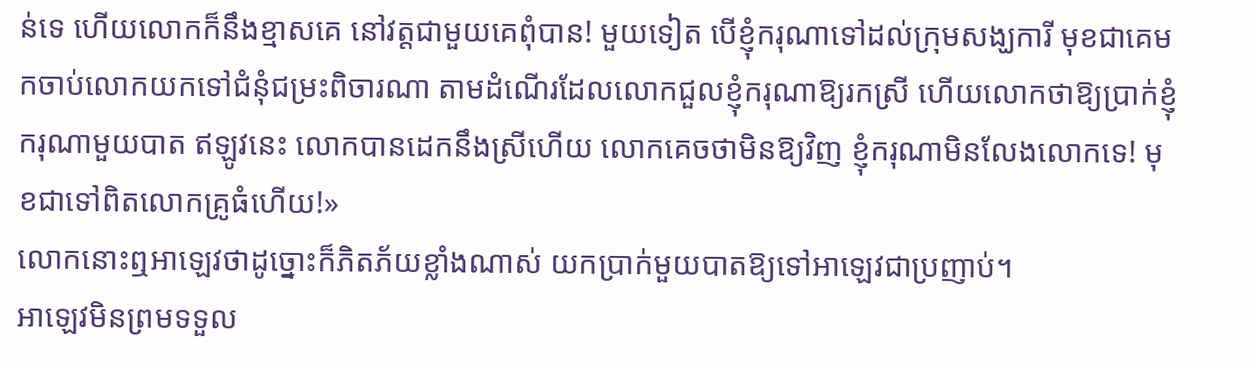ន់ទេ ហើយលោកក៏នឹងខ្មាសគេ នៅវត្តជាមួយគេពុំបាន! មួយទៀត បើខ្ញុំករុណាទៅដល់ក្រុមសង្ឃការី មុខជាគេមកចាប់លោកយកទៅជំនុំជម្រះពិចារណា តាមដំណើរដែលលោកជួលខ្ញុំករុណាឱ្យរកស្រី ហើយលោកថាឱ្យប្រាក់ខ្ញុំករុណាមួយបាត ឥឡូវនេះ លោកបានដេកនឹងស្រីហើយ លោកគេចថាមិនឱ្យវិញ ខ្ញុំករុណាមិនលែងលោកទេ! មុខជាទៅពិតលោកគ្រូធំហើយ!»
លោកនោះឮអាឡេវថាដូច្នោះក៏ភិតភ័យខ្លាំងណាស់ យកប្រាក់មួយបាតឱ្យទៅអាឡេវជាប្រញាប់។
អាឡេវមិនព្រមទទួល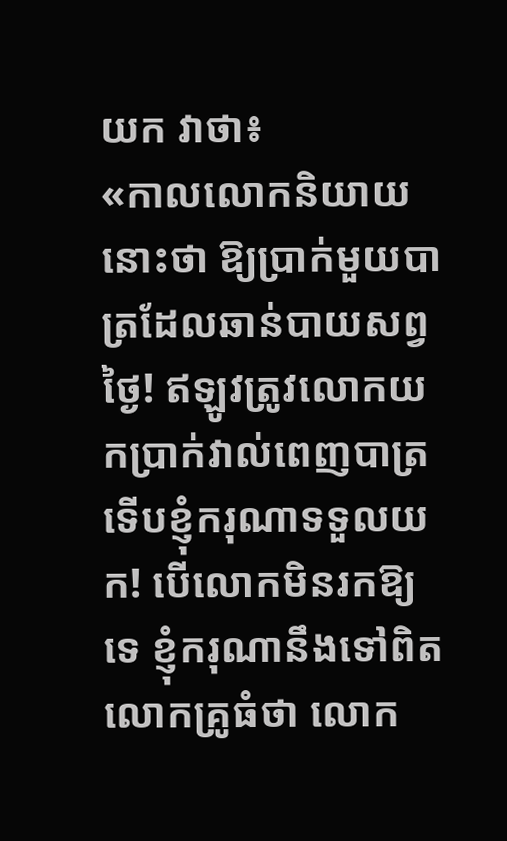យក វាថា៖
«កាលលោកនិយាយនោះថា ឱ្យប្រាក់មួយបាត្រដែលឆាន់បាយសព្វថ្ងៃ! ឥឡូវត្រូវលោកយកប្រាក់វាល់ពេញបាត្រទើបខ្ញុំករុណាទទួលយក! បើលោកមិនរកឱ្យទេ ខ្ញុំករុណានឹងទៅពិតលោកគ្រូធំថា លោក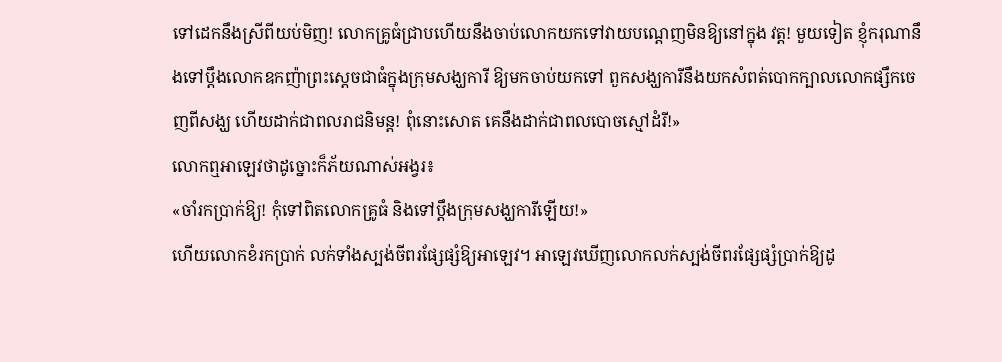ទៅដេកនឹងស្រីពីយប់មិញ! លោកគ្រូធំជ្រាបហើយនឹងចាប់លោកយកទៅវាយបណ្ដេញមិនឱ្យនៅក្នុង វត្ត! មួយទៀត ខ្ញុំករុណានឹងទៅប្ដឹងលោកឧកញ៉ាព្រះស្ដេចជាធំក្នុងក្រុមសង្ឃការី ឱ្យមកចាប់យកទៅ ពួកសង្ឃការីនឹងយកសំពត់បោកក្បាលលោកផ្សឹកចេញពីសង្ឃ ហើយដាក់ជាពលរាជនិមន្ត! ពុំនោះសោត គេនឹងដាក់ជាពលបោចស្មៅដំរី!»
លោកឮអាឡេវថាដូច្នោះក៏ភ័យណាស់អង្វរ៖
«ចាំរកប្រាក់ឱ្យ! កុំទៅពិតលោកគ្រូធំ និងទៅប្ដឹងក្រុមសង្ឃការីឡើយ!»
ហើយលោកខំរកប្រាក់ លក់ទាំងស្បង់ចីពរផ្សែផ្សំឱ្យអាឡេវ។ អាឡេវឃើញលោកលក់ស្បង់ចីពរផ្សែផ្សំប្រាក់ឱ្យដូ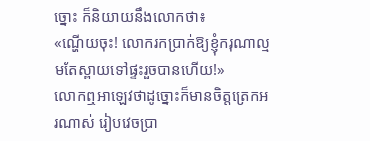ច្នោះ ក៏និយាយនឹងលោកថា៖
«ណ្ហើយចុះ! លោករកប្រាក់ឱ្យខ្ញុំករុណាល្មមតែស្ពាយទៅផ្ទះរួចបានហើយ!»
លោកឮអាឡេវថាដូច្នោះក៏មានចិត្តត្រេកអរណាស់ រៀបវេចប្រា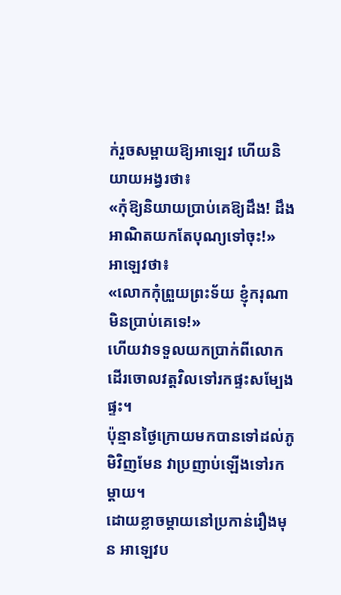ក់រួចសម្ពាយឱ្យអាឡេវ ហើយនិយាយអង្វរថា៖
«កុំឱ្យនិយាយប្រាប់គេឱ្យដឹង! ដឹងអាណិតយកតែបុណ្យទៅចុះ!»
អាឡេវថា៖
«លោកកុំព្រួយព្រះទ័យ ខ្ញុំករុណាមិនប្រាប់គេទេ!»
ហើយវាទទួលយកប្រាក់ពីលោកដើរចោលវត្តវិលទៅរកផ្ទះសម្បែងផ្ទះ។
ប៉ុន្មានថ្ងៃក្រោយមកបានទៅដល់ភូមិវិញមែន វាប្រញាប់ឡើងទៅរកម្ដាយ។
ដោយខ្លាចម្ដាយនៅប្រកាន់រឿងមុន អាឡេវប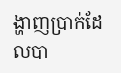ង្ហាញប្រាក់ដែលបា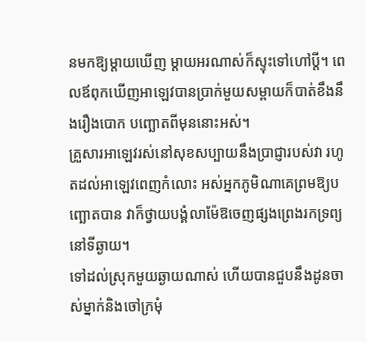នមកឱ្យម្ដាយឃើញ ម្ដាយអរណាស់ក៏ស្ទុះទៅហៅប្ដី។ ពេលឪពុកឃើញអាឡេវបានប្រាក់មួយសម្ពាយក៏បាត់ខឹងនឹងរឿងបោក បញ្ឆោតពីមុននោះអស់។
គ្រួសារអាឡេវរស់នៅសុខសប្បាយនឹងប្រាជ្ញារបស់វា រហូតដល់អាឡេវពេញកំលោះ អស់អ្នកភូមិណាគេព្រមឱ្យបញ្ឆោតបាន វាក៏ថ្វាយបង្គំលាម៉ែឱចេញផ្សងព្រេងរកទ្រព្យនៅទីឆ្ងាយ។
ទៅដល់ស្រុកមួយឆ្ងាយណាស់ ហើយបានជួបនឹងដូនចាស់ម្នាក់និងចៅក្រមុំ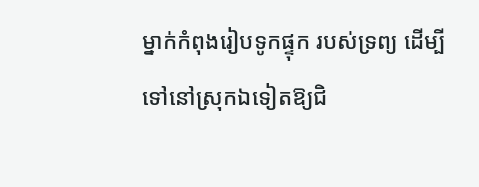ម្នាក់កំពុងរៀបទូកផ្ទុក របស់ទ្រព្យ ដើម្បីទៅនៅស្រុកឯទៀតឱ្យជិ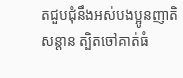តជួបជុំនឹងអស់បងប្អូនញាតិសន្ដាន ត្បិតចៅគាត់ធំ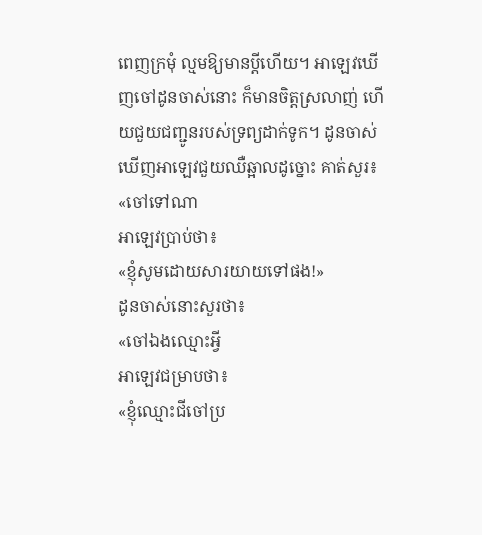ពេញក្រមុំ ល្មមឱ្យមានប្ដីហើយ។ អាឡេវឃើញចៅដូនចាស់នោះ ក៏មានចិត្តស្រលាញ់ ហើយជួយជញ្ជូនរបស់ទ្រព្យដាក់ទូក។ ដូនចាស់ឃើញអាឡេវជួយឈឺឆ្អាលដូច្នោះ គាត់សួរ៖
«ចៅទៅណា
អាឡេវប្រាប់ថា៖
«ខ្ញុំសូមដោយសារយាយទៅផង!»
ដូនចាស់នោះសួរថា៖
«ចៅឯងឈ្មោះអ្វី
អាឡេវជម្រាបថា៖
«ខ្ញុំឈ្មោះជីចៅប្រ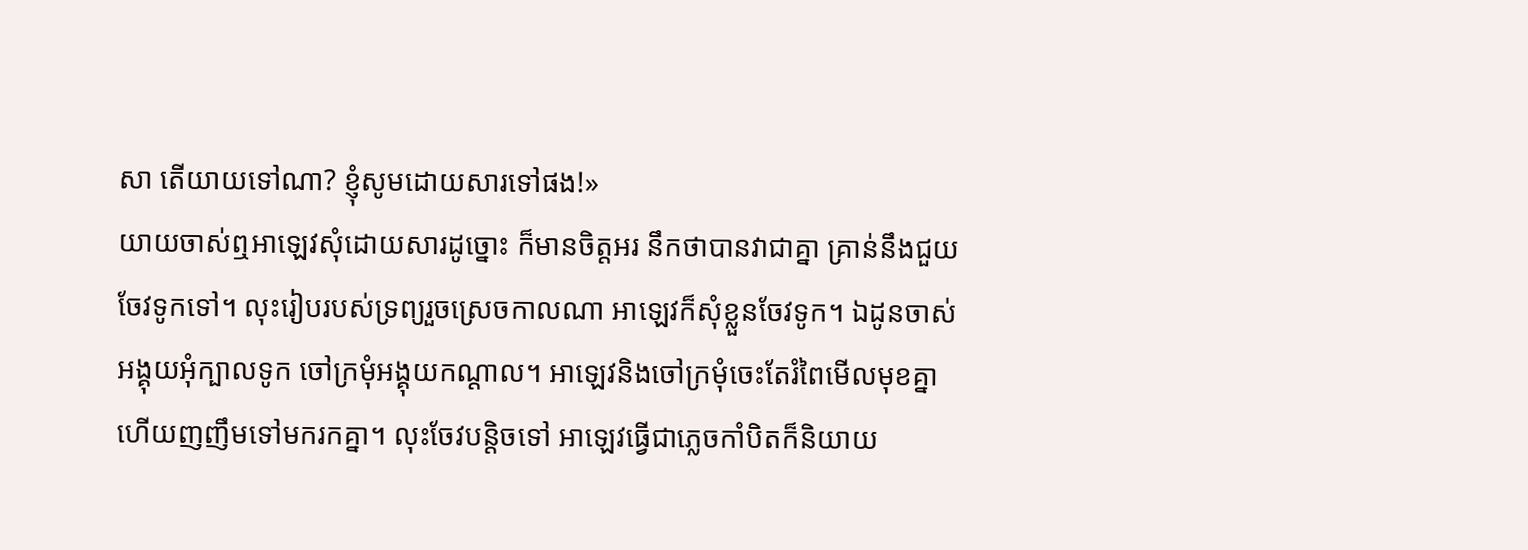សា តើយាយទៅណា? ខ្ញុំសូមដោយសារទៅផង!»
យាយចាស់ឮអាឡេវសុំដោយសារដូច្នោះ ក៏មានចិត្តអរ នឹកថាបានវាជាគ្នា គ្រាន់នឹងជួយចែវទូកទៅ។ លុះរៀបរបស់ទ្រព្យរួចស្រេចកាលណា អាឡេវក៏សុំខ្លួនចែវទូក។ ឯដូនចាស់អង្គុយអុំក្បាលទូក ចៅក្រមុំអង្គុយកណ្ដាល។ អាឡេវនិងចៅក្រមុំចេះតែរំពៃមើលមុខគ្នា ហើយញញឹមទៅមករកគ្នា។ លុះចែវបន្តិចទៅ អាឡេវធ្វើជាភ្លេចកាំបិតក៏និយាយ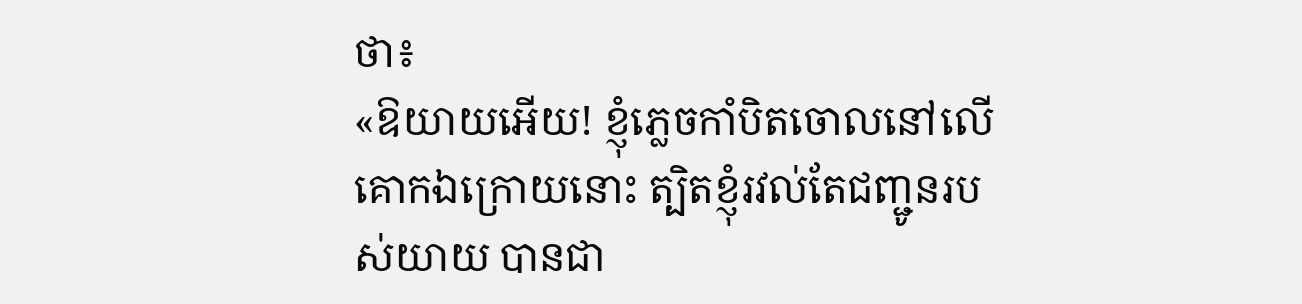ថា៖
«ឱយាយអើយ! ខ្ញុំភ្លេចកាំបិតចោលនៅលើគោកឯក្រោយនោះ ត្បិតខ្ញុំរវល់តែជញ្ជូនរបស់យាយ បានជា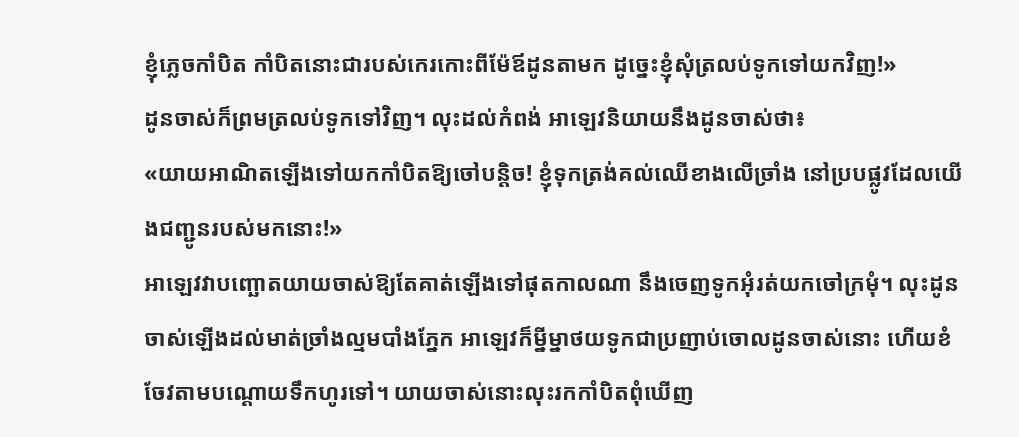ខ្ញុំភ្លេចកាំបិត កាំបិតនោះជារបស់កេរកោះពីម៉ែឪដូនតាមក ដូច្នេះខ្ញុំសុំត្រលប់ទូកទៅយកវិញ!»
ដូនចាស់ក៏ព្រមត្រលប់ទូកទៅវិញ។ លុះដល់កំពង់ អាឡេវនិយាយនឹងដូនចាស់ថា៖
«យាយអាណិតឡើងទៅយកកាំបិតឱ្យចៅបន្តិច! ខ្ញុំទុកត្រង់គល់ឈើខាងលើច្រាំង នៅប្របផ្លូវដែលយើងជញ្ជូនរបស់មកនោះ!»
អាឡេវវាបញ្ឆោតយាយចាស់ឱ្យតែគាត់ឡើងទៅផុតកាលណា នឹងចេញទូកអុំរត់យកចៅក្រមុំ។ លុះដូនចាស់ឡើងដល់មាត់ច្រាំងល្មមបាំងភ្នែក អាឡេវក៏ម្នីម្នាថយទូកជាប្រញាប់ចោលដូនចាស់នោះ ហើយខំចែវតាមបណ្ដោយទឹកហូរទៅ។ យាយចាស់នោះលុះរកកាំបិតពុំឃើញ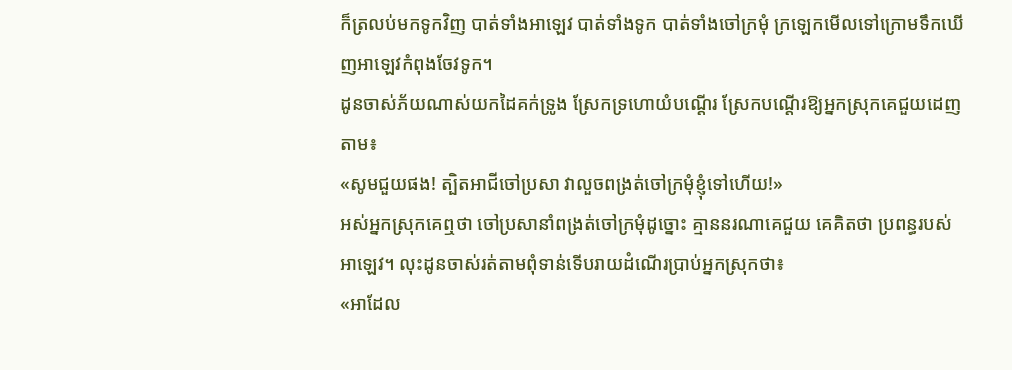ក៏ត្រលប់មកទូកវិញ បាត់ទាំងអាឡេវ បាត់ទាំងទូក បាត់ទាំងចៅក្រមុំ ក្រឡេកមើលទៅក្រោមទឹកឃើញអាឡេវកំពុងចែវទូក។
ដូនចាស់ភ័យណាស់យកដៃគក់ទ្រូង ស្រែកទ្រហោយំបណ្ដើរ ស្រែកបណ្ដើរឱ្យអ្នកស្រុកគេជួយដេញតាម៖
«សូមជួយផង! ត្បិតអាជីចៅប្រសា វាលួចពង្រត់ចៅក្រមុំខ្ញុំទៅហើយ!»
អស់អ្នកស្រុកគេឮថា ចៅប្រសានាំពង្រត់ចៅក្រមុំដូច្នោះ គ្មាននរណាគេជួយ គេគិតថា ប្រពន្ធរបស់អាឡេវ។ លុះដូនចាស់រត់តាមពុំទាន់ទើបរាយដំណើរប្រាប់អ្នកស្រុកថា៖
«អាដែល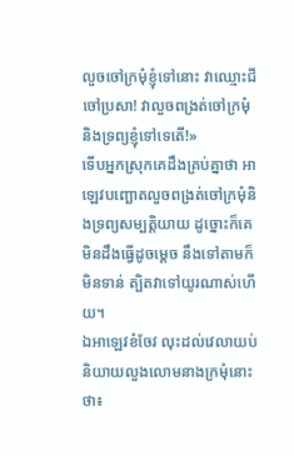លួចចៅក្រមុំខ្ញុំទៅនោះ វាឈ្មោះជីចៅប្រសា! វាលួចពង្រត់ចៅក្រមុំ និងទ្រព្យខ្ញុំទៅទេតើ!»
ទើបអ្នកស្រុកគេដឹងគ្រប់គ្នាថា អាឡេវបញ្ឆោតលួចពង្រត់ចៅក្រមុំនិងទ្រព្យសម្បត្តិយាយ ដូច្នោះក៏គេមិនដឹងធ្វើដូចម្ដេច នឹងទៅតាមក៏មិនទាន់ ត្បិតវាទៅយូរណាស់ហើយ។
ឯអាឡេវខំចែវ លុះដល់វេលាយប់និយាយលួងលោមនាងក្រមុំនោះថា៖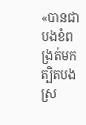«បានជាបងខំពង្រត់មក ត្បិតបងស្រ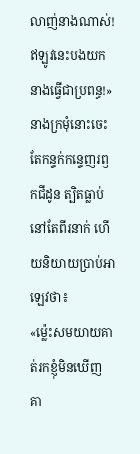លាញ់នាងណាស់! ឥឡូវនេះបងយកនាងធ្វើជាប្រពន្ធ!»
នាងក្រមុំនោះចេះតែកន្ទក់កន្ទេញរឭកជីដូន ត្បិតធ្លាប់នៅតែពីរនាក់ ហើយនិយាយប្រាប់អាឡេវថា៖
«ម្ល៉េះសមយាយគាត់រកខ្ញុំមិនឃើញ គា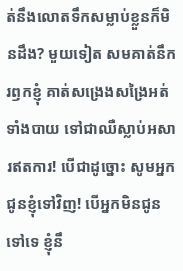ត់នឹងលោតទឹកសម្លាប់ខ្លួនក៏មិនដឹង? មួយទៀត សមគាត់នឹករឭកខ្ញុំ គាត់សង្រេងសង្រៃអត់ទាំងបាយ ទៅជាឈឺស្លាប់អសារឥតការ! បើជាដូច្នោះ សូមអ្នកជូនខ្ញុំទៅវិញ! បើអ្នកមិនជូនទៅទេ ខ្ញុំនឹ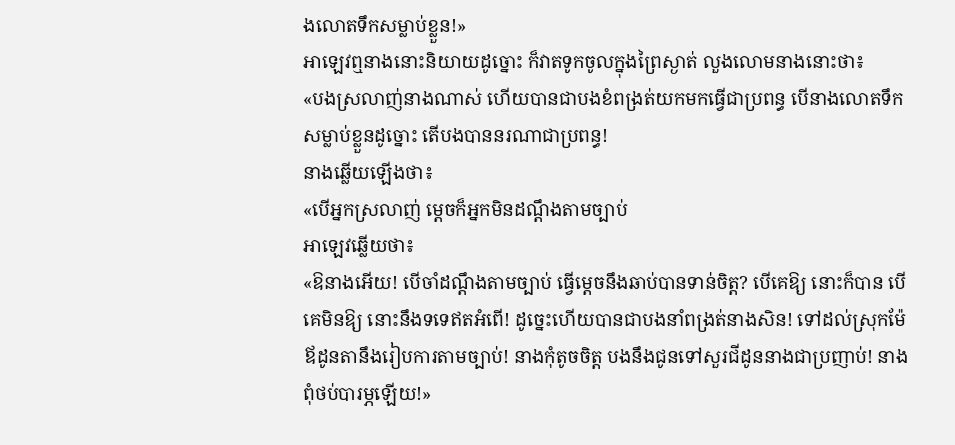ងលោតទឹកសម្លាប់ខ្លួន!»
អាឡេវឮនាងនោះនិយាយដូច្នោះ ក៏វាតទូកចូលក្នុងព្រៃស្ងាត់ លួងលោមនាងនោះថា៖
«បងស្រលាញ់នាងណាស់ ហើយបានជាបងខំពង្រត់យកមកធ្វើជាប្រពន្ធ បើនាងលោតទឹកសម្លាប់ខ្លួនដូច្នោះ តើបងបាននរណាជាប្រពន្ធ!
នាងឆ្លើយឡើងថា៖
«បើអ្នកស្រលាញ់ ម្ដេចក៏អ្នកមិនដណ្ដឹងតាមច្បាប់
អាឡេវឆ្លើយថា៖
«ឱនាងអើយ! បើចាំដណ្ដឹងតាមច្បាប់ ធ្វើម្ដេចនឹងឆាប់បានទាន់ចិត្ត? បើគេឱ្យ នោះក៏បាន បើគេមិនឱ្យ នោះនឹងទទេឥតអំពើ! ដូច្នេះហើយបានជាបងនាំពង្រត់នាងសិន! ទៅដល់ស្រុកម៉ែឪដូនតានឹងរៀបការតាមច្បាប់! នាងកុំតូចចិត្ត បងនឹងជូនទៅសួរជីដូននាងជាប្រញាប់! នាងពុំថប់បារម្ភឡើយ!»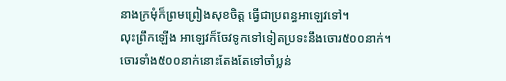នាងក្រមុំក៏ព្រមព្រៀងសុខចិត្ត ធ្វើជាប្រពន្ធអាឡេវទៅ។
លុះព្រឹកឡើង អាឡេវក៏ចែវទូកទៅទៀតប្រទះនឹងចោរ៥០០នាក់។ ចោរទាំង៥០០នាក់នោះតែងតែទៅចាំប្លន់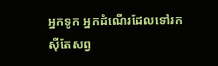អ្នកទូក អ្នកដំណើរដែលទៅរកស៊ីតែសព្វ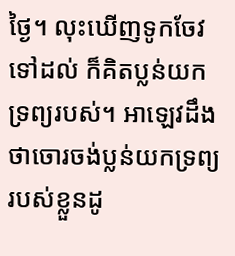ថ្ងៃ។ លុះឃើញទូកចែវទៅដល់ ក៏គិតប្លន់យកទ្រព្យរបស់។ អាឡេវដឹងថាចោរចង់ប្លន់យកទ្រព្យរបស់ខ្លួនដូ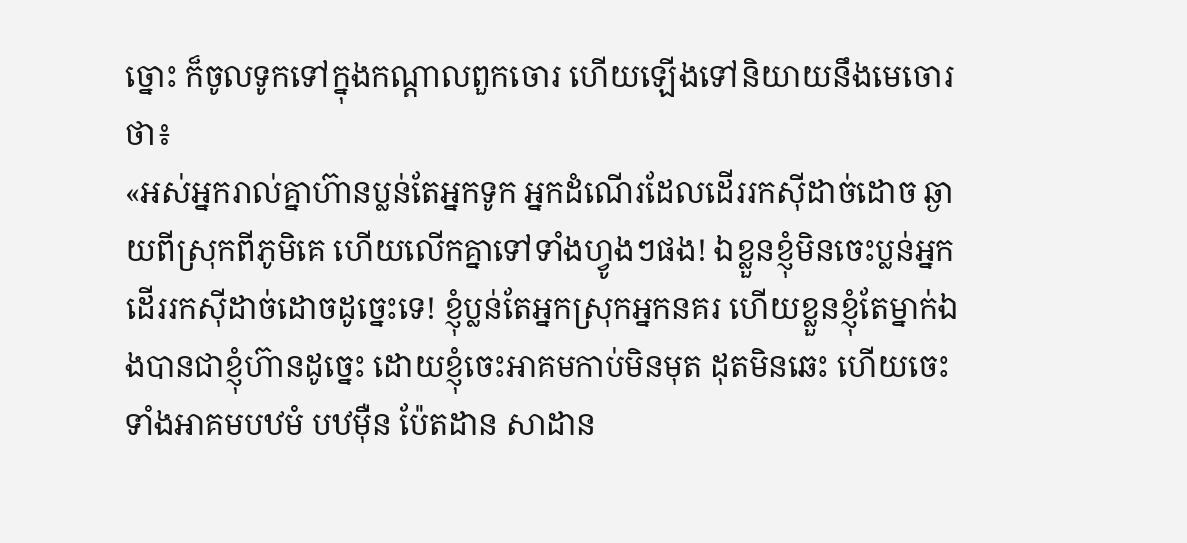ច្នោះ ក៏ចូលទូកទៅក្នុងកណ្ដាលពួកចោរ ហើយឡើងទៅនិយាយនឹងមេចោរថា៖
«អស់អ្នករាល់គ្នាហ៊ានប្លន់តែអ្នកទូក អ្នកដំណើរដែលដើររកស៊ីដាច់ដោច ឆ្ងាយពីស្រុកពីភូមិគេ ហើយលើកគ្នាទៅទាំងហ្វូងៗផង! ឯខ្លួនខ្ញុំមិនចេះប្លន់អ្នកដើររកស៊ីដាច់ដោចដូច្នេះទេ! ខ្ញុំប្លន់តែអ្នកស្រុកអ្នកនគរ ហើយខ្លួនខ្ញុំតែម្នាក់ឯងបានជាខ្ញុំហ៊ានដូច្នេះ ដោយខ្ញុំចេះអាគមកាប់មិនមុត ដុតមិនឆេះ ហើយចេះទាំងអាគមបឋមំ បឋម៉ឺន ប៉ែតដាន សាដាន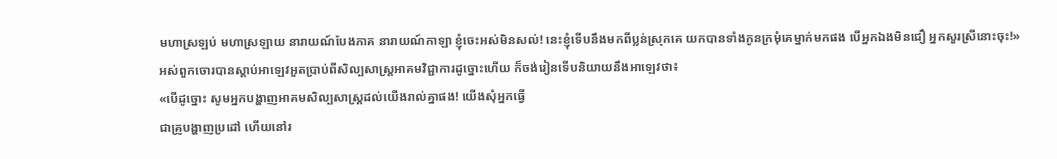មហាស្រឡប់ មហាស្រឡាយ នារាយណ៍បែងភាគ នារាយណ៍កាឡា ខ្ញុំចេះអស់មិនសល់! នេះខ្ញុំទើបនឹងមកពីប្លន់ស្រុកគេ យកបានទាំងកូនក្រមុំគេម្នាក់មកផង បើអ្នកឯងមិនជឿ អ្នកសួរស្រីនោះចុះ!»
អស់ពួកចោរបានស្ដាប់អាឡេវអួតប្រាប់ពីសិល្បសាស្ត្រអាគមវិជ្ជាការដូច្នោះហើយ ក៏ចង់រៀនទើបនិយាយនឹងអាឡេវថា៖
«បើដូច្នោះ សូមអ្នកបង្ហាញអាគមសិល្បសាស្ត្រដល់យើងរាល់គ្នាផង! យើងសុំអ្នកធ្វើ
ជាគ្រូបង្ហាញប្រដៅ ហើយនៅរ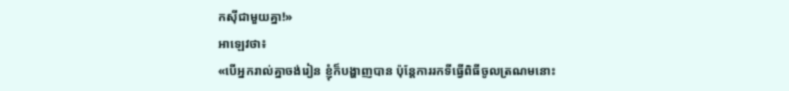កស៊ីជាមួយគ្នា!»
អាឡេវថា៖
«បើអ្នករាល់គ្នាចង់រៀន ខ្ញុំក៏បង្ហាញបាន ប៉ុន្តែការរកទីធ្វើពិធីចូលត្រណមនោះ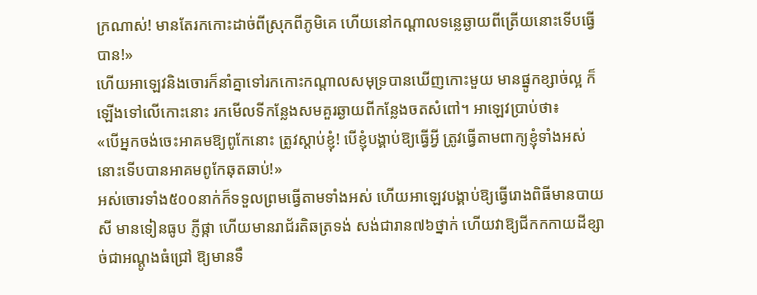ក្រណាស់! មានតែរកកោះដាច់ពីស្រុកពីភូមិគេ ហើយនៅកណ្ដាលទន្លេឆ្ងាយពីត្រើយនោះទើបធ្វើបាន!»
ហើយអាឡេវនិងចោរក៏នាំគ្នាទៅរកកោះកណ្ដាលសមុទ្របានឃើញកោះមួយ មានផ្នូកខ្សាច់ល្អ ក៏ឡើងទៅលើកោះនោះ រកមើលទីកន្លែងសមគួរឆ្ងាយពីកន្លែងចតសំពៅ។ អាឡេវប្រាប់ថា៖
«បើអ្នកចង់ចេះអាគមឱ្យពូកែនោះ ត្រូវស្ដាប់ខ្ញុំ! បើខ្ញុំបង្គាប់ឱ្យធ្វើអ្វី ត្រូវធ្វើតាមពាក្យខ្ញុំទាំងអស់ នោះទើបបានអាគមពូកែឆុតឆាប់!»
អស់ចោរទាំង៥០០នាក់ក៏ទទួលព្រមធ្វើតាមទាំងអស់ ហើយអាឡេវបង្គាប់ឱ្យធ្វើរោងពិធីមានបាយសី មានទៀនធូប ភ្ញីផ្កា ហើយមានរាជ័រតិឆត្រទង់ សង់ជារាន៧៦ថ្នាក់ ហើយវាឱ្យជីកកកាយដីខ្សាច់ជាអណ្ដូងធំជ្រៅ ឱ្យមានទឹ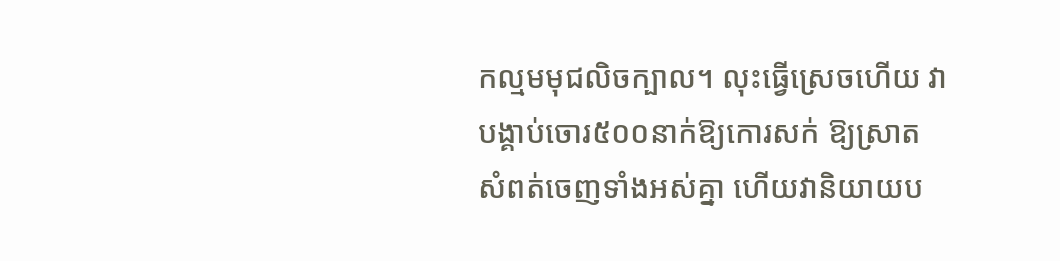កល្មមមុជលិចក្បាល។ លុះធ្វើស្រេចហើយ វាបង្គាប់ចោរ៥០០នាក់ឱ្យកោរសក់ ឱ្យស្រាតសំពត់ចេញទាំងអស់គ្នា ហើយវានិយាយប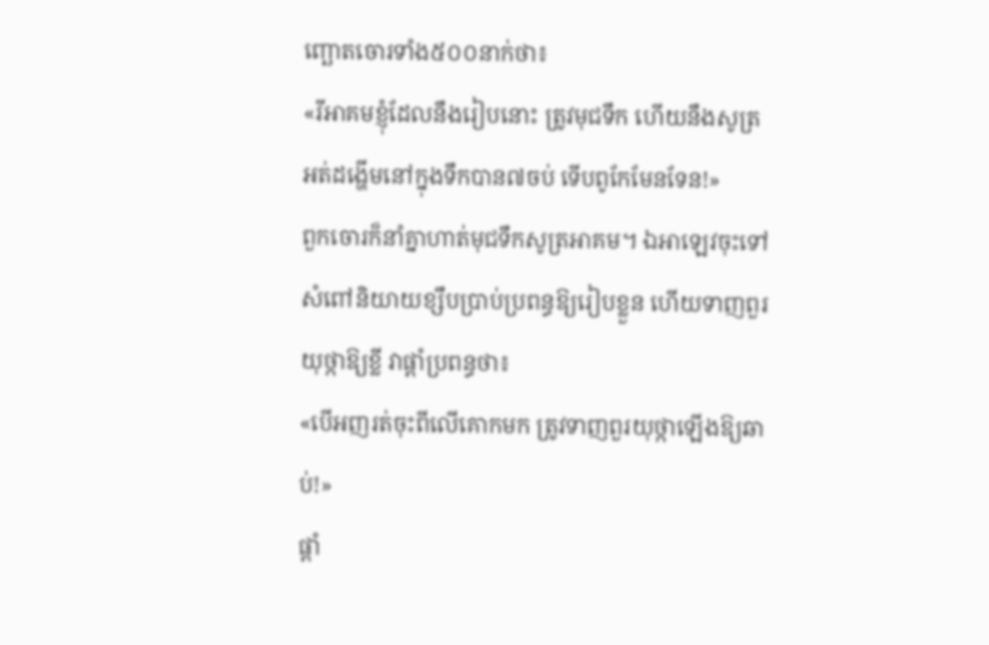ញ្ឆោតចោរទាំង៥០០នាក់ថា៖
«រីអាគមខ្ញុំដែលនឹងរៀបនោះ ត្រូវមុជទឹក ហើយនឹងសូត្រអត់ដង្ហើមនៅក្នុងទឹកបាន៧ចប់ ទើបពូកែមែនទែន!»
ពួកចោរក៏នាំគ្នាហាត់មុជទឹកសូត្រអាគម។ ឯអាឡេវចុះទៅសំពៅនិយាយខ្សឹបប្រាប់ប្រពន្ធឱ្យរៀបខ្លួន ហើយទាញពួរយុថ្កាឱ្យខ្លី វាផ្ដាំប្រពន្ធថា៖
«បើអញរត់ចុះពីលើគោកមក ត្រូវទាញពួរយុថ្កាឡើងឱ្យឆាប់!»
ផ្ដាំ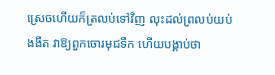ស្រេចហើយក៏ត្រលប់ទៅវិញ លុះដល់ព្រលប់យប់ងងឹត វាឱ្យពួកចោរមុជទឹក ហើយបង្គាប់ថា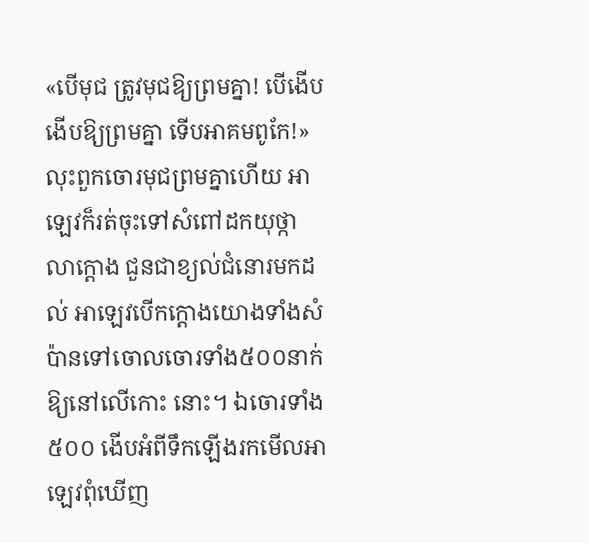«បើមុជ ត្រូវមុជឱ្យព្រមគ្នា! បើងើប ងើបឱ្យព្រមគ្នា ទើបអាគមពូកែ!»
លុះពួកចោរមុជព្រមគ្នាហើយ អាឡេវក៏រត់ចុះទៅសំពៅដកយុថ្កា លាក្ដោង ជួនជាខ្យល់ជំនោរមកដល់ អាឡេវបើកក្ដោងយោងទាំងសំប៉ានទៅចោលចោរទាំង៥០០នាក់ឱ្យនៅលើកោះ នោះ។ ឯចោរទាំង៥០០ ងើបអំពីទឹកឡើងរកមើលអាឡេវពុំឃើញ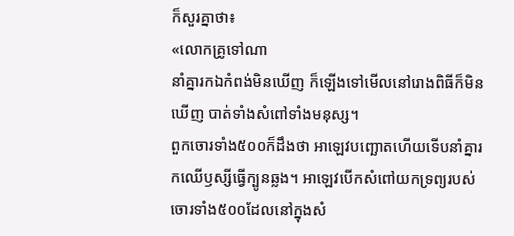ក៏សួរគ្នាថា៖
«លោកគ្រូទៅណា
នាំគ្នារកឯកំពង់មិនឃើញ ក៏ឡើងទៅមើលនៅរោងពិធីក៏មិនឃើញ បាត់ទាំងសំពៅទាំងមនុស្ស។
ពួកចោរទាំង៥០០ក៏ដឹងថា អាឡេវបញ្ឆោតហើយទើបនាំគ្នារកឈើឫស្សីធ្វើក្បូនឆ្លង។ អាឡេវបើកសំពៅយកទ្រព្យរបស់ចោរទាំង៥០០ដែលនៅក្នុងសំ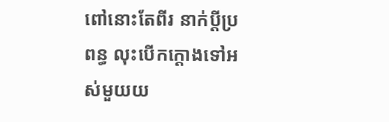ពៅនោះតែពីរ នាក់ប្ដីប្រពន្ធ លុះបើកក្ដោងទៅអស់មួយយ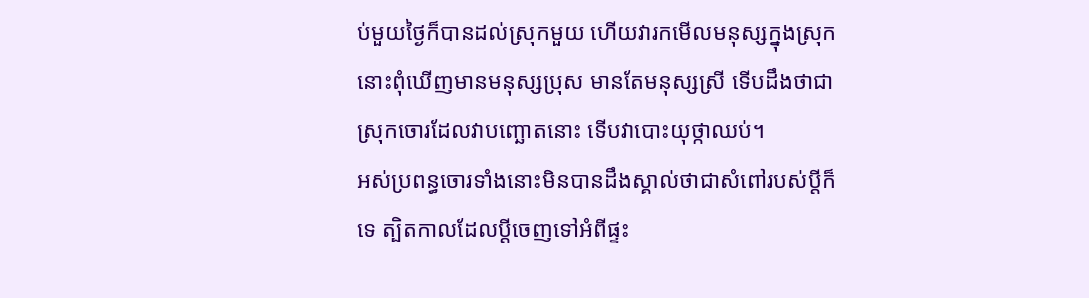ប់មួយថ្ងៃក៏បានដល់ស្រុកមួយ ហើយវារកមើលមនុស្សក្នុងស្រុកនោះពុំឃើញមានមនុស្សប្រុស មានតែមនុស្សស្រី ទើបដឹងថាជាស្រុកចោរដែលវាបញ្ឆោតនោះ ទើបវាបោះយុថ្កាឈប់។
អស់ប្រពន្ធចោរទាំងនោះមិនបានដឹងស្គាល់ថាជាសំពៅរបស់ប្ដីក៏ ទេ ត្បិតកាលដែលប្ដីចេញទៅអំពីផ្ទះ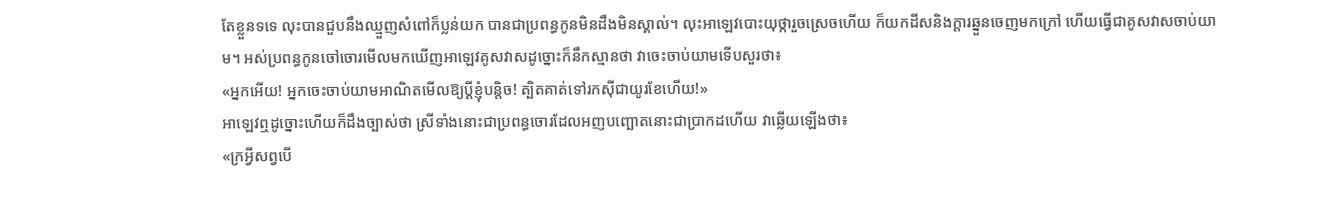តែខ្លួនទទេ លុះបានជួបនឹងឈ្មួញសំពៅក៏ប្លន់យក បានជាប្រពន្ធកូនមិនដឹងមិនស្គាល់។ លុះអាឡេវបោះយុថ្ការួចស្រេចហើយ ក៏យកដីសនិងក្ដារឆ្នួនចេញមកក្រៅ ហើយធ្វើជាគូសវាសចាប់យាម។ អស់ប្រពន្ធកូនចៅចោរមើលមកឃើញអាឡេវគូសវាសដូច្នោះក៏នឹកស្មានថា វាចេះចាប់យាមទើបសួរថា៖
«អ្នកអើយ! អ្នកចេះចាប់យាមអាណិតមើលឱ្យប្ដីខ្ញុំបន្តិច! ត្បិតគាត់ទៅរកស៊ីជាយូរខែហើយ!»
អាឡេវឮដូច្នោះហើយក៏ដឹងច្បាស់ថា ស្រីទាំងនោះជាប្រពន្ធចោរដែលអញបញ្ឆោតនោះជាប្រាកដហើយ វាឆ្លើយឡើងថា៖
«ក្រអ្វីសព្វបើ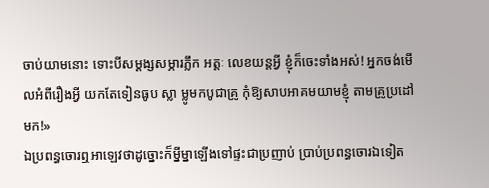ចាប់យាមនោះ ទោះបីសម្ដង្សសម្ភារភ្លឹក អត្តៈ លេខយន្តអ្វី ខ្ញុំក៏ចេះទាំងអស់! អ្នកចង់មើលអំពីរឿងអ្វី យកតែទៀនធូប ស្លា ម្លូមកបូជាគ្រូ កុំឱ្យសាបអាគមយាមខ្ញុំ តាមគ្រូប្រដៅមក!»
ឯប្រពន្ធចោរឮអាឡេវថាដូច្នោះក៏ម្នីម្នាឡើងទៅផ្ទះជាប្រញាប់ ប្រាប់ប្រពន្ធចោរឯទៀត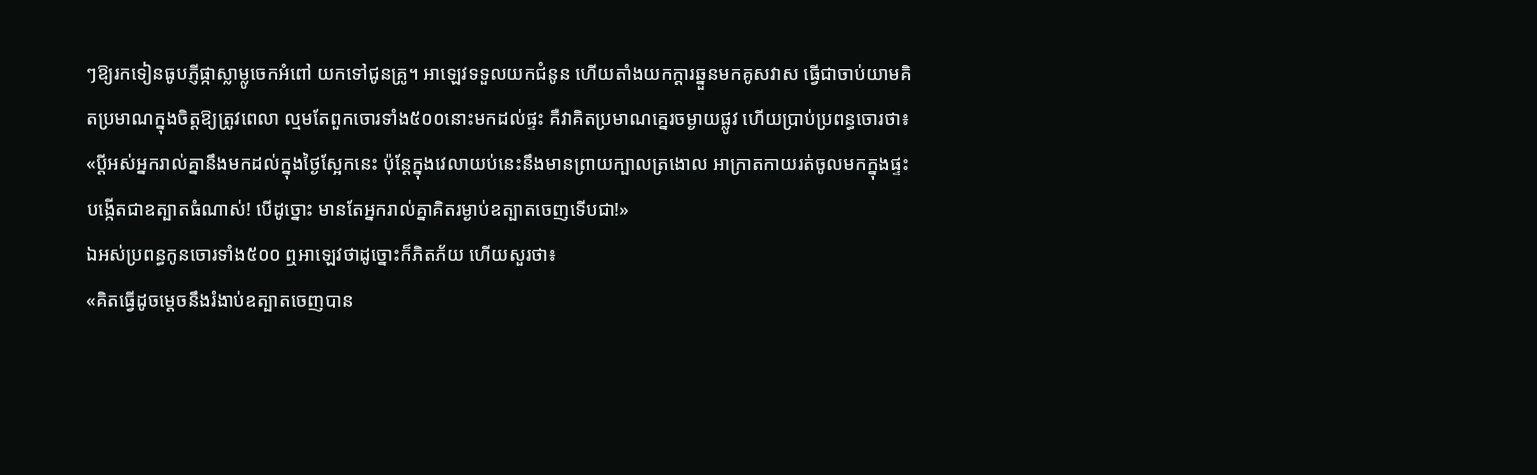ៗឱ្យរកទៀនធូបភ្ញីផ្កាស្លាម្លូចេកអំពៅ យកទៅជូនគ្រូ។ អាឡេវទទួលយកជំនូន ហើយតាំងយកក្ដារឆ្នួនមកគូសវាស ធ្វើជាចាប់យាមគិតប្រមាណក្នុងចិត្តឱ្យត្រូវពេលា ល្មមតែពួកចោរទាំង៥០០នោះមកដល់ផ្ទះ គឺវាគិតប្រមាណគ្នេរចម្ងាយផ្លូវ ហើយប្រាប់ប្រពន្ធចោរថា៖
«ប្ដីអស់អ្នករាល់គ្នានឹងមកដល់ក្នុងថ្ងៃស្អែកនេះ ប៉ុន្តែក្នុងវេលាយប់នេះនឹងមានព្រាយក្បាលត្រងោល អាក្រាតកាយរត់ចូលមកក្នុងផ្ទះបង្កើតជាឧត្បាតធំណាស់! បើដូច្នោះ មានតែអ្នករាល់គ្នាគិតរម្ងាប់ឧត្បាតចេញទើបជា!»
ឯអស់ប្រពន្ធកូនចោរទាំង៥០០ ឮអាឡេវថាដូច្នោះក៏ភិតភ័យ ហើយសួរថា៖
«គិតធ្វើដូចម្ដេចនឹងរំងាប់ឧត្បាតចេញបាន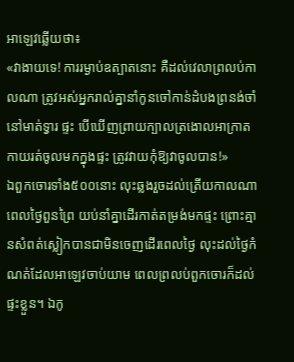អាឡេវឆ្លើយថា៖
«វាងាយទេ! ការរម្ងាប់ឧត្បាតនោះ គឺដល់វេលាព្រលប់កាលណា ត្រូវអស់អ្នករាល់គ្នានាំកូនចៅកាន់ដំបងព្រនង់ចាំនៅមាត់ទ្វារ ផ្ទះ បើឃើញព្រាយក្បាលត្រងោលអាក្រាតកាយរត់ចូលមកក្នុងផ្ទះ ត្រូវវាយកុំឱ្យវាចូលបាន!»
ឯពួកចោរទាំង៥០០នោះ លុះឆ្លងរួចដល់ត្រើយកាលណា ពេលថ្ងៃពួនព្រៃ យប់នាំគ្នាដើរកាត់តម្រង់មកផ្ទះ ព្រោះគ្មានសំពត់ស្លៀកបានជាមិនចេញដើរពេលថ្ងៃ លុះដល់ថ្ងៃកំណត់ដែលអាឡេវចាប់យាម ពេលព្រលប់ពួកចោរក៏ដល់ផ្ទះខ្លួន។ ឯកូ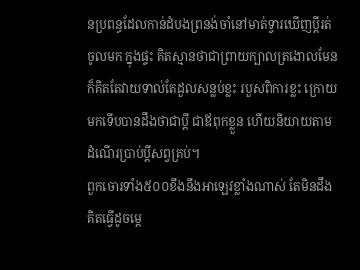នប្រពន្ធដែលកាន់ដំបងព្រនង់ចាំនៅមាត់ទ្វារឃើញប្ដីរត់ចូលមក ក្នុងផ្ទះ គិតស្មានថាជាព្រាយក្បាលត្រងោលមែន ក៏គិតតែវាយទាល់តែដួលសន្លប់ខ្លះ របួសពិការខ្លះ ក្រោយមកទើបបានដឹងថាជាប្ដី ជាឪពុកខ្លួន ហើយនិយាយតាមដំណើរប្រាប់ប្ដីសព្វគ្រប់។
ពួកចោរទាំង៥០០ខឹងនឹងអាឡេវខ្លាំងណាស់ តែមិនដឹងគិតធ្វើដូចម្ដេ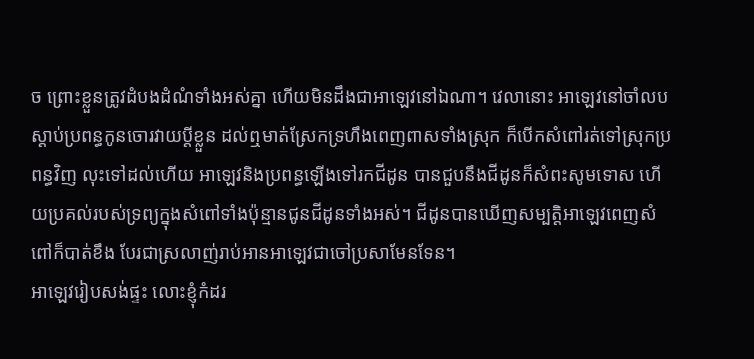ច ព្រោះខ្លួនត្រូវដំបងដំណំទាំងអស់គ្នា ហើយមិនដឹងជាអាឡេវនៅឯណា។ វេលានោះ អាឡេវនៅចាំលបស្ដាប់ប្រពន្ធកូនចោរវាយប្ដីខ្លួន ដល់ឮមាត់ស្រែកទ្រហឹងពេញពាសទាំងស្រុក ក៏បើកសំពៅរត់ទៅស្រុកប្រពន្ធវិញ លុះទៅដល់ហើយ អាឡេវនិងប្រពន្ធឡើងទៅរកជីដូន បានជួបនឹងជីដូនក៏សំពះសូមទោស ហើយប្រគល់របស់ទ្រព្យក្នុងសំពៅទាំងប៉ុន្មានជូនជីដូនទាំងអស់។ ជីដូនបានឃើញសម្បត្តិអាឡេវពេញសំពៅក៏បាត់ខឹង បែរជាស្រលាញ់រាប់អានអាឡេវជាចៅប្រសាមែនទែន។
អាឡេវរៀបសង់ផ្ទះ លោះខ្ញុំកំដរ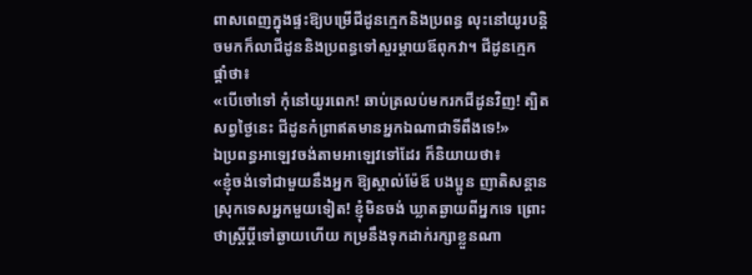ពាសពេញក្នុងផ្ទះឱ្យបម្រើជីដូនក្មេកនិងប្រពន្ធ លុះនៅយូរបន្តិចមកក៏លាជីដូននិងប្រពន្ធទៅសួរម្ដាយឪពុកវា។ ជីដូនក្មេកផ្ដាំថា៖
«បើចៅទៅ កុំនៅយូរពេក! ឆាប់ត្រលប់មករកជីដូនវិញ! ត្បិតសព្វថ្ងៃនេះ ជីដូនកំព្រាឥតមានអ្នកឯណាជាទីពឹងទេ!»
ឯប្រពន្ធអាឡេវចង់តាមអាឡេវទៅដែរ ក៏និយាយថា៖
«ខ្ញុំចង់ទៅជាមួយនឹងអ្នក ឱ្យស្គាល់ម៉ែឪ បងប្អូន ញាតិសន្ដាន ស្រុកទេសអ្នកមួយទៀត! ខ្ញុំមិនចង់ ឃ្លាតឆ្ងាយពីអ្នកទេ ព្រោះថាស្ត្រីប្ដីទៅឆ្ងាយហើយ កម្រនឹងទុកដាក់រក្សាខ្លួនណា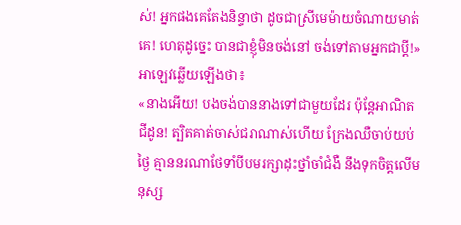ស់! អ្នកផងគេតែងនិន្ទាថា ដូចជាស្រីមេម៉ាយចំណាយមាត់គេ! ហេតុដូច្នេះ បានជាខ្ញុំមិនចង់នៅ ចង់ទៅតាមអ្នកជាប្ដី!»
អាឡេវឆ្លើយឡើងថា៖
«នាងអើយ! បងចង់បាននាងទៅជាមួយដែរ ប៉ុន្តែអាណិតជីដូន! ត្បិតគាត់ចាស់ជរាណាស់ហើយ ក្រែងឈឺចាប់យប់ថ្ងៃ គ្មាននរណាថែទាំបីបមរក្សាដុះថ្នាំចាំជំងឺ នឹងទុកចិត្តលើមនុស្ស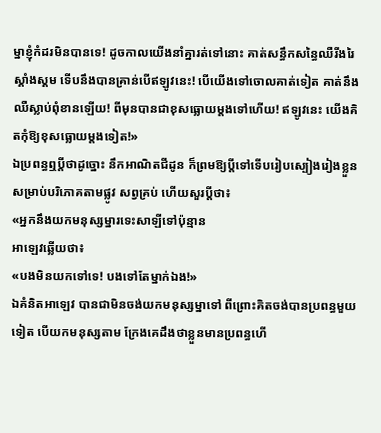ម្នាខ្ញុំកំដរមិនបានទេ! ដូចកាលយើងនាំគ្នារត់ទៅនោះ គាត់សន្ធឹកសន្ធៃឈឺរីងរៃស្គាំងស្គម ទើបនឹងបានគ្រាន់បើឥឡូវនេះ! បើយើងទៅចោលគាត់ទៀត គាត់នឹងឈឺស្លាប់ពុំខានឡើយ! ពីមុនបានជាខុសធ្លោយម្ដងទៅហើយ! ឥឡូវនេះ យើងគិតកុំឱ្យខុសធ្លោយម្ដងទៀត!»
ឯប្រពន្ធឮប្ដីថាដូច្នោះ នឹកអាណិតជីដូន ក៏ព្រមឱ្យប្ដីទៅទើបរៀបស្បៀងរៀងខ្លួនសម្រាប់បរិភោគតាមផ្លូវ សព្វគ្រប់ ហើយសួរប្ដីថា៖
«អ្នកនឹងយកមនុស្សម្នារទេះសាឡីទៅប៉ុន្មាន
អាឡេវឆ្លើយថា៖
«បងមិនយកទៅទេ! បងទៅតែម្នាក់ឯង!»
ឯគំនិតអាឡេវ បានជាមិនចង់យកមនុស្សម្នាទៅ ពីព្រោះគិតចង់បានប្រពន្ធមួយទៀត បើយកមនុស្សតាម ក្រែងគេដឹងថាខ្លួនមានប្រពន្ធហើ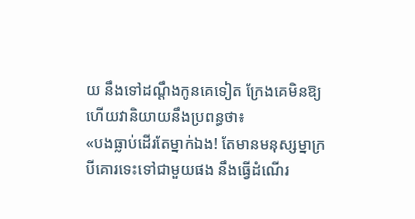យ នឹងទៅដណ្ដឹងកូនគេទៀត ក្រែងគេមិនឱ្យ ហើយវានិយាយនឹងប្រពន្ធថា៖
«បងធ្លាប់ដើរតែម្នាក់ឯង! តែមានមនុស្សម្នាក្របីគោរទេះទៅជាមួយផង នឹងធ្វើដំណើរ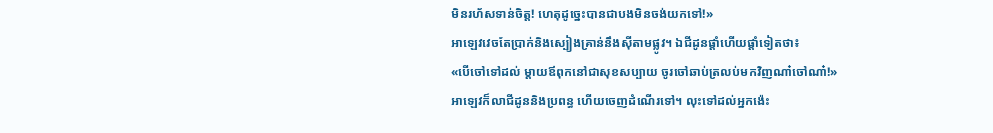មិនរហ័សទាន់ចិត្ត! ហេតុដូច្នេះបានជាបងមិនចង់យកទៅ!»
អាឡេវវេចតែប្រាក់និងស្បៀងគ្រាន់នឹងស៊ីតាមផ្លូវ។ ឯជីដូនផ្ដាំហើយផ្ដាំទៀតថា៖
«បើចៅទៅដល់ ម្ដាយឪពុកនៅជាសុខសប្បាយ ចូរចៅឆាប់ត្រលប់មកវិញណា៎ចៅណា៎!»
អាឡេវក៏លាជីដូននិងប្រពន្ធ ហើយចេញដំណើរទៅ។ លុះទៅដល់អ្នកង៉េះ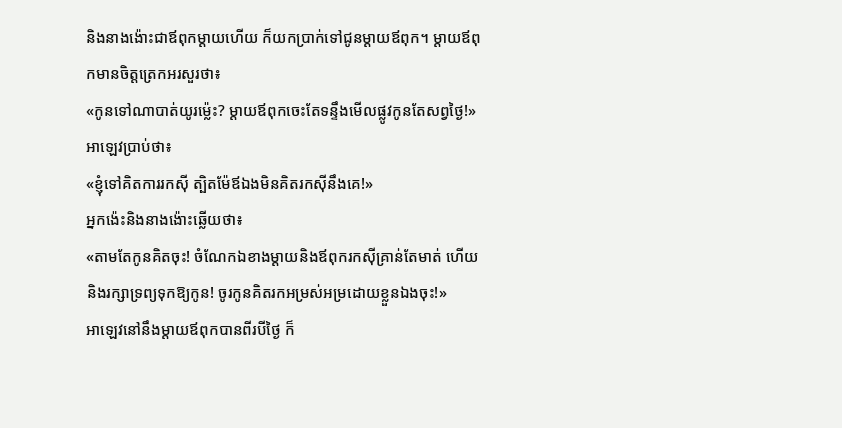និងនាងង៉ោះជាឪពុកម្ដាយហើយ ក៏យកប្រាក់ទៅជូនម្ដាយឪពុក។ ម្ដាយឪពុកមានចិត្តត្រេកអរសួរថា៖
«កូនទៅណាបាត់យូរម្ល៉េះ? ម្ដាយឪពុកចេះតែទន្ទឹងមើលផ្លូវកូនតែសព្វថ្ងៃ!»
អាឡេវប្រាប់ថា៖
«ខ្ញុំទៅគិតការរកស៊ី ត្បិតម៉ែឪឯងមិនគិតរកស៊ីនឹងគេ!»
អ្នកង៉េះនិងនាងង៉ោះឆ្លើយថា៖
«តាមតែកូនគិតចុះ! ចំណែកឯខាងម្ដាយនិងឪពុករកស៊ីគ្រាន់តែមាត់ ហើយនិងរក្សាទ្រព្យទុកឱ្យកូន! ចូរកូនគិតរកអម្រស់អម្រដោយខ្លួនឯងចុះ!»
អាឡេវនៅនឹងម្ដាយឪពុកបានពីរបីថ្ងៃ ក៏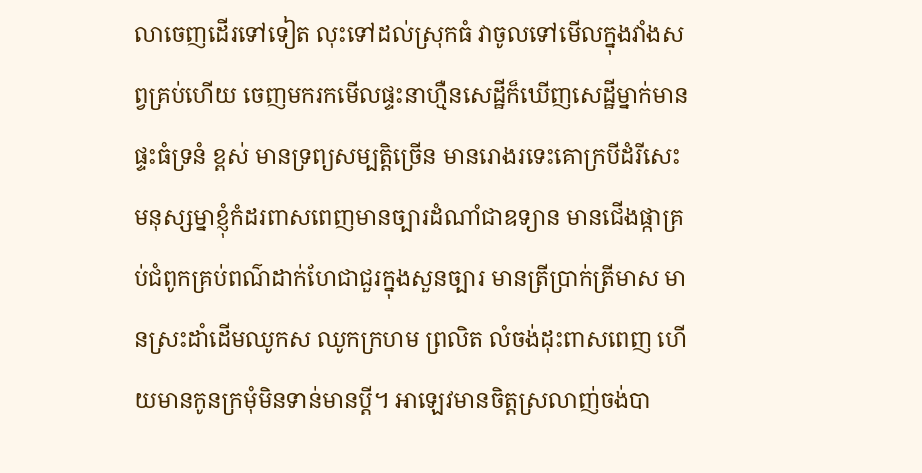លាចេញដើរទៅទៀត លុះទៅដល់ស្រុកធំ វាចូលទៅមើលក្នុងវាំងសព្វគ្រប់ហើយ ចេញមករកមើលផ្ទះនាហ្មឺនសេដ្ឋីក៏ឃើញសេដ្ឋីម្នាក់មានផ្ទះធំទ្រនំ ខ្ពស់ មានទ្រព្យសម្បត្តិច្រើន មានរោងរទេះគោក្របីដំរីសេះ មនុស្សម្នាខ្ញុំកំដរពាសពេញមានច្បារដំណាំជាឧទ្យាន មានជើងផ្កាគ្រប់ជំពូកគ្រប់ពណ៌ដាក់ហែជាជួរក្នុងសួនច្បារ មានត្រីប្រាក់ត្រីមាស មានស្រះដាំដើមឈូកស ឈូកក្រហម ព្រលិត លំចង់ដុះពាសពេញ ហើយមានកូនក្រមុំមិនទាន់មានប្ដី។ អាឡេវមានចិត្តស្រលាញ់ចង់បា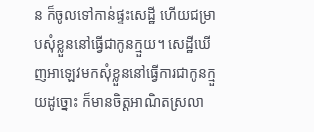ន ក៏ចូលទៅកាន់ផ្ទះសេដ្ឋី ហើយជម្រាបសុំខ្លួននៅធ្វើជាកូនក្មួយ។ សេដ្ឋីឃើញអាឡេវមកសុំខ្លួននៅធ្វើការជាកូនក្មួយដូច្នោះ ក៏មានចិត្តអាណិតស្រលា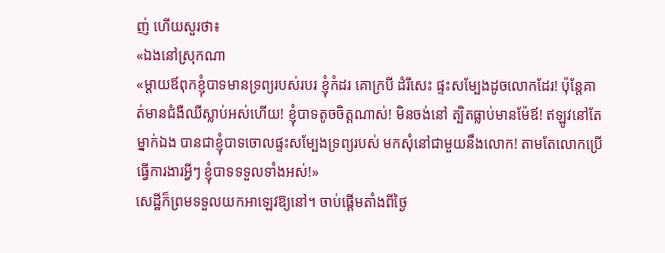ញ់ ហើយសួរថា៖
«ឯងនៅស្រុកណា
«ម្ដាយឪពុកខ្ញុំបាទមានទ្រព្យរបស់របរ ខ្ញុំកំដរ គោក្របី ដំរីសេះ ផ្ទះសម្បែងដូចលោកដែរ! ប៉ុន្តែគាត់មានជំងឺឈឺស្លាប់អស់ហើយ! ខ្ញុំបាទតូចចិត្តណាស់! មិនចង់នៅ ត្បិតធ្លាប់មានម៉ែឪ! ឥឡូវនៅតែម្នាក់ឯង បានជាខ្ញុំបាទចោលផ្ទះសម្បែងទ្រព្យរបស់ មកសុំនៅជាមួយនឹងលោក! តាមតែលោកប្រើធ្វើការងារអ្វីៗ ខ្ញុំបាទទទួលទាំងអស់!»
សេដ្ឋីក៏ព្រមទទួលយកអាឡេវឱ្យនៅ។ ចាប់ផ្ដើមតាំងពីថ្ងៃ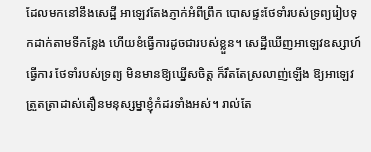ដែលមកនៅនឹងសេដ្ឋី អាឡេវតែងភ្ញាក់អំពីព្រឹក បោសផ្ទះថែទាំរបស់ទ្រព្យរៀបទុកដាក់តាមទីកន្លែង ហើយខំធ្វើការដូចជារបស់ខ្លួន។ សេដ្ឋីឃើញអាឡេវឧស្សាហ៍ធ្វើការ ថែទាំរបស់ទ្រព្យ មិនមានឱ្យឃ្នើសចិត្ត ក៏រឹតតែស្រលាញ់ឡើង ឱ្យអាឡេវត្រួតត្រាដាស់តឿនមនុស្សម្នាខ្ញុំកំដរទាំងអស់។ រាល់តែ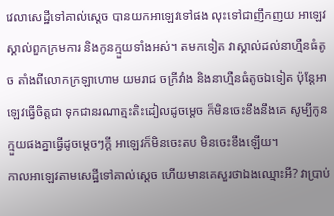វេលាសេដ្ឋីទៅគាល់ស្ដេច បានយកអាឡេវទៅផង លុះទៅជាញឹកញយ អាឡេវស្គាល់ពួកក្រមការ និងកូនក្មួយទាំងអស់។ តមកទៀត វាស្គាល់ដល់នាហ្មឺនធំតូច តាំងពីលោកក្រឡាហោម យមរាជ ចក្រីវាំង និងនាហ្មឺនធំតូចឯទៀត ប៉ុន្តែអាឡេវធ្វើចិត្តជា ទុកជានរណាត្មះតិះដៀលដូចម្ដេច ក៏មិនចេះខឹងនឹងគេ សូម្បីកូនក្មួយផងគ្នាធ្វើដូចម្ដេចៗក្ដី អាឡេវក៏មិនចេះតប មិនចេះខឹងឡើយ។
កាលអាឡេវតាមសេដ្ឋីទៅគាល់ស្ដេច ហើយមានគេសួរថាឯងឈ្មោះអី? វាប្រាប់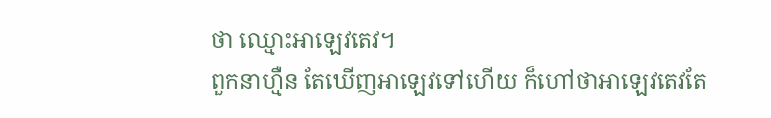ថា ឈ្មោះអាឡេវតេវ។
ពួកនាហ្មឺន តែឃើញអាឡេវទៅហើយ ក៏ហៅថាអាឡេវតេវតែ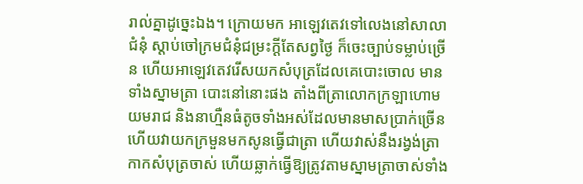រាល់គ្នាដូច្នេះឯង។ ក្រោយមក អាឡេវតេវទៅលេងនៅសាលាជំនុំ ស្ដាប់ចៅក្រមជំនុំជម្រះក្ដីតែសព្វថ្ងៃ ក៏ចេះច្បាប់ទម្លាប់ច្រើន ហើយអាឡេវតេវរើសយកសំបុត្រដែលគេបោះចោល មានទាំងស្នាមត្រា បោះនៅនោះផង តាំងពីត្រាលោកក្រឡាហោម យមរាជ និងនាហ្មឺនធំតូចទាំងអស់ដែលមានមាសប្រាក់ច្រើន ហើយវាយកក្រមួនមកសូនធ្វើជាត្រា ហើយវាស់នឹងរង្វង់ត្រាកាកសំបុត្រចាស់ ហើយឆ្លាក់ធ្វើឱ្យត្រូវតាមស្នាមត្រាចាស់ទាំង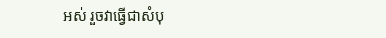អស់ រួចវាធ្វើជាសំបុ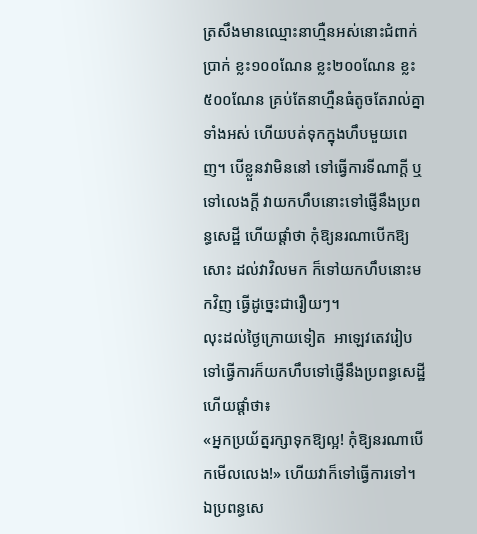ត្រសឹងមានឈ្មោះនាហ្មឺនអស់នោះជំពាក់ប្រាក់ ខ្លះ១០០ណែន ខ្លះ២០០ណែន ខ្លះ៥០០ណែន គ្រប់តែនាហ្មឺនធំតូចតែរាល់គ្នាទាំងអស់ ហើយបត់ទុកក្នុងហឹបមួយពេញ។ បើខ្លួនវាមិននៅ ទៅធ្វើការទីណាក្ដី ឬទៅលេងក្ដី វាយកហឹបនោះទៅផ្ញើនឹងប្រពន្ធសេដ្ឋី ហើយផ្ដាំថា កុំឱ្យនរណាបើកឱ្យសោះ ដល់វាវិលមក ក៏ទៅយកហឹបនោះមកវិញ ធ្វើដូច្នេះជារឿយៗ។
លុះដល់ថ្ងៃក្រោយទៀត  អាឡេវតេវរៀបទៅធ្វើការក៏យកហឹបទៅផ្ញើនឹងប្រពន្ធសេដ្ឋី ហើយផ្ដាំថា៖
«អ្នកប្រយ័ត្នរក្សាទុកឱ្យល្អ! កុំឱ្យនរណាបើកមើលលេង!» ហើយវាក៏ទៅធ្វើការទៅ។ ឯប្រពន្ធសេ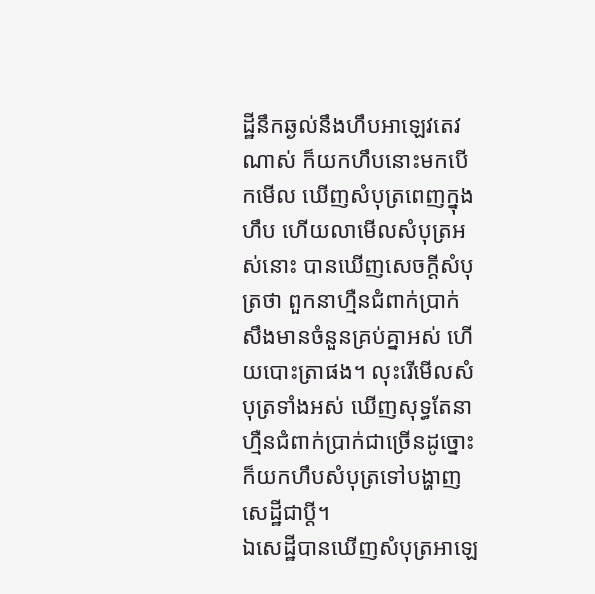ដ្ឋីនឹកឆ្ងល់នឹងហឹបអាឡេវតេវណាស់ ក៏យកហឹបនោះមកបើកមើល ឃើញសំបុត្រពេញក្នុងហឹប ហើយលាមើលសំបុត្រអស់នោះ បានឃើញសេចក្ដីសំបុត្រថា ពួកនាហ្មឺនជំពាក់ប្រាក់សឹងមានចំនួនគ្រប់គ្នាអស់ ហើយបោះត្រាផង។ លុះរើមើលសំបុត្រទាំងអស់ ឃើញសុទ្ធតែនាហ្មឺនជំពាក់ប្រាក់ជាច្រើនដូច្នោះ ក៏យកហឹបសំបុត្រទៅបង្ហាញសេដ្ឋីជាប្ដី។
ឯសេដ្ឋីបានឃើញសំបុត្រអាឡេ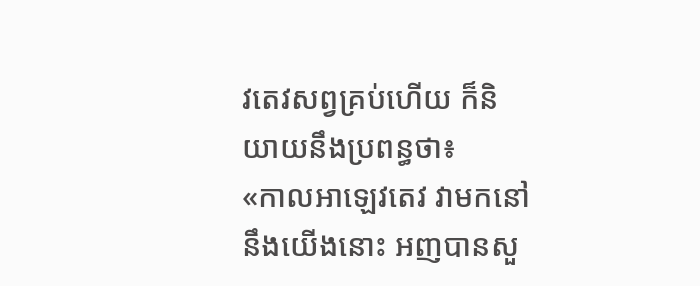វតេវសព្វគ្រប់ហើយ ក៏និយាយនឹងប្រពន្ធថា៖
«កាលអាឡេវតេវ វាមកនៅនឹងយើងនោះ អញបានសួ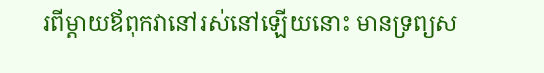រពីម្ដាយឪពុកវានៅរស់នៅឡើយនោះ មានទ្រព្យស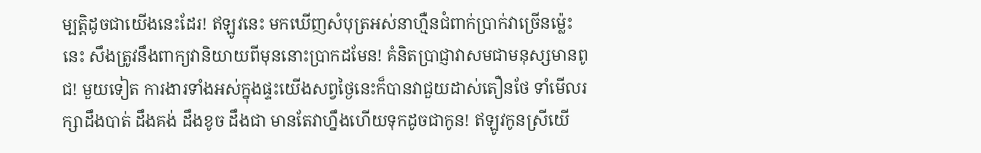ម្បត្តិដូចជាយើងនេះដែរ! ឥឡូវនេះ មកឃើញសំបុត្រអស់នាហ្មឺនជំពាក់ប្រាក់វាច្រើនម្ល៉េះនេះ សឹងត្រូវនឹងពាក្យវានិយាយពីមុននោះប្រាកដមែន! គំនិតប្រាជ្ញាវាសមជាមនុស្សមានពូជ! មួយទៀត ការងារទាំងអស់ក្នុងផ្ទះយើងសព្វថ្ងៃនេះក៏បានវាជួយដាស់តឿនថែ ទាំមើលរក្សាដឹងបាត់ ដឹងគង់ ដឹងខូច ដឹងជា មានតែវាហ្នឹងហើយទុកដូចជាកូន! ឥឡូវកូនស្រីយើ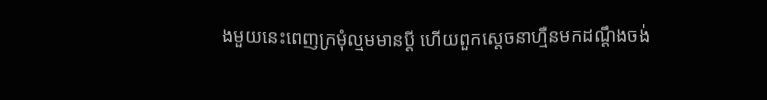ងមួយនេះពេញក្រមុំល្មមមានប្ដី ហើយពួកស្ដេចនាហ្មឺនមកដណ្ដឹងចង់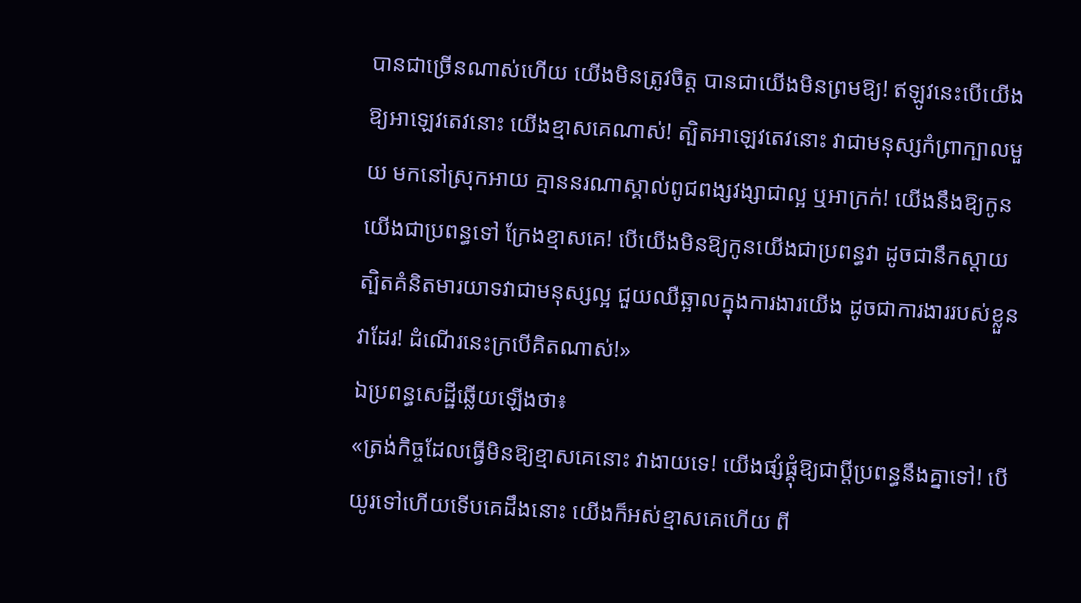បានជាច្រើនណាស់ហើយ យើងមិនត្រូវចិត្ត បានជាយើងមិនព្រមឱ្យ! ឥឡូវនេះបើយើងឱ្យអាឡេវតេវនោះ យើងខ្មាសគេណាស់! ត្បិតអាឡេវតេវនោះ វាជាមនុស្សកំព្រាក្បាលមួយ មកនៅស្រុកអាយ គ្មាននរណាស្គាល់ពូជពង្សវង្សាជាល្អ ឬអាក្រក់! យើងនឹងឱ្យកូនយើងជាប្រពន្ធទៅ ក្រែងខ្មាសគេ! បើយើងមិនឱ្យកូនយើងជាប្រពន្ធវា ដូចជានឹកស្ដាយ ត្បិតគំនិតមារយាទវាជាមនុស្សល្អ ជួយឈឺឆ្អាលក្នុងការងារយើង ដូចជាការងាររបស់ខ្លួនវាដែរ! ដំណើរនេះក្របើគិតណាស់!»
ឯប្រពន្ធសេដ្ឋីឆ្លើយឡើងថា៖
«ត្រង់កិច្ចដែលធ្វើមិនឱ្យខ្មាសគេនោះ វាងាយទេ! យើងផ្សំផ្គុំឱ្យជាប្ដីប្រពន្ធនឹងគ្នាទៅ! បើយូរទៅហើយទើបគេដឹងនោះ យើងក៏អស់ខ្មាសគេហើយ ពី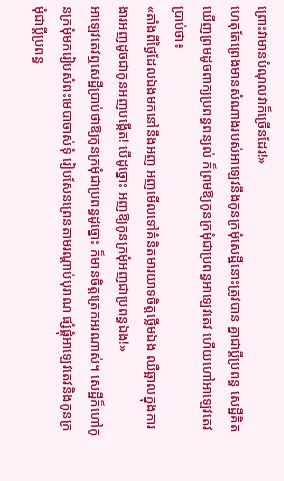ព្រោះវាមានបំណុលវាក៏ច្រើនដែរ!»
ហេតុតែព្រេងមានសំណាងរបស់អាឡេវនឹងកូនក្រមុំសេដ្ឋីនោះត្រូវបាន គ្នាជាប្ដីប្រពន្ធ សេដ្ឋីគិតឃើញព្រមដូចពាក្យប្រពន្ធពន្យល់ ក៏ព្រមឱ្យកូនក្រមុំជាប្រពន្ធអាឡេវតេវ ហើយហៅអាឡេវតេវប្រាប់ថា៖
«តាំងពីថ្ងៃដែលឯងមកនៅនឹងអញ អញមើលទៅគំនិតមារយាទចិត្តថ្លើមឯង ឈឺឆ្អាលក្នុងការងារអញដូចជាកូនអញបង្កើត! បើដូច្នោះ អញឱ្យកូនក្រមុំអញជាប្រពន្ធឯង!»
អាឡេវតេវឮសេដ្ឋីប្រាប់ថាឱ្យកូនក្រមុំជាប្រពន្ធដូច្នោះ ក៏មានចិត្តត្រេកអរណាស់។ សេដ្ឋីក៏ហៅកូនក្រមុំមករៀបសំពះមេបាចាស់ទុំ រៀបសែនព្រេនតាមរណ្ដាប់បុរាណ ផ្សំផ្គុំអាឡេវតេវនិងកូនក្រមុំជាប្ដីប្រពន្ធ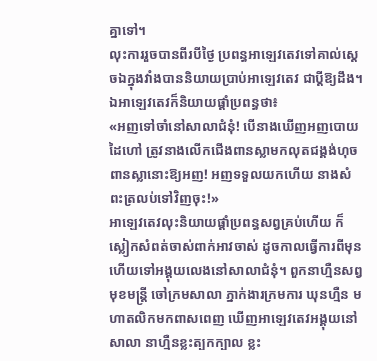គ្នាទៅ។
លុះការរួចបានពីរបីថ្ងៃ ប្រពន្ធអាឡេវតេវទៅគាល់ស្ដេចឯក្នុងវាំងបាននិយាយប្រាប់អាឡេវតេវ ជាប្ដីឱ្យដឹង។ ឯអាឡេវតេវក៏និយាយផ្ដាំប្រពន្ធថា៖
«អញទៅចាំនៅសាលាជំនុំ! បើនាងឃើញអញបោយដៃហៅ ត្រូវនាងលើកជើងពានស្លាមកលុតជង្គង់ហុចពានស្លានោះឱ្យអញ! អញទទួលយកហើយ នាងសំពះត្រលប់ទៅវិញចុះ!»
អាឡេវតេវលុះនិយាយផ្ដាំប្រពន្ធសព្វគ្រប់ហើយ ក៏ស្លៀកសំពត់ចាស់ពាក់អាវចាស់ ដូចកាលធ្វើការពីមុន ហើយទៅអង្គុយលេងនៅសាលាជំនុំ។ ពួកនាហ្មឺនសព្វមុខមន្ត្រី ចៅក្រមសាលា ភ្នាក់ងារក្រមការ ឃុនហ្មឺន មហាតលិកមកពាសពេញ ឃើញអាឡេវតេវអង្គុយនៅសាលា នាហ្មឺនខ្លះត្បកក្បាល ខ្លះ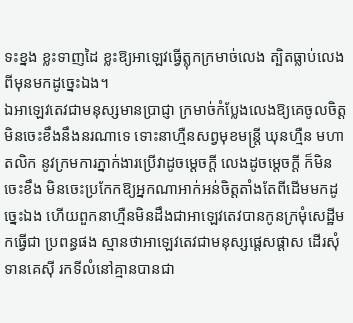ទះខ្នង ខ្លះទាញដៃ ខ្លះឱ្យអាឡេវធ្វើត្លុកក្រមាច់លេង ត្បិតធ្លាប់លេងពីមុនមកដូច្នេះឯង។
ឯអាឡេវតេវជាមនុស្សមានប្រាជ្ញា ក្រមាច់កំប្លែងលេងឱ្យគេចូលចិត្ត មិនចេះខឹងនឹងនរណាទេ ទោះនាហ្មឺនសព្វមុខមន្ត្រី ឃុនហ្មឺន មហាតលិក នូវក្រមការភ្នាក់ងារប្រើវាដូចម្ដេចក្ដី លេងដូចម្ដេចក្ដី ក៏មិនចេះខឹង មិនចេះប្រកែកឱ្យអ្នកណាអាក់អន់ចិត្តតាំងតែពីដើមមកដូច្នេះឯង ហើយពួកនាហ្មឺនមិនដឹងជាអាឡេវតេវបានកូនក្រមុំសេដ្ឋីមកធ្វើជា ប្រពន្ធផង ស្មានថាអាឡេវតេវជាមនុស្សផ្ដេសផ្ដាស ដើរសុំទានគេស៊ី រកទីលំនៅគ្មានបានជា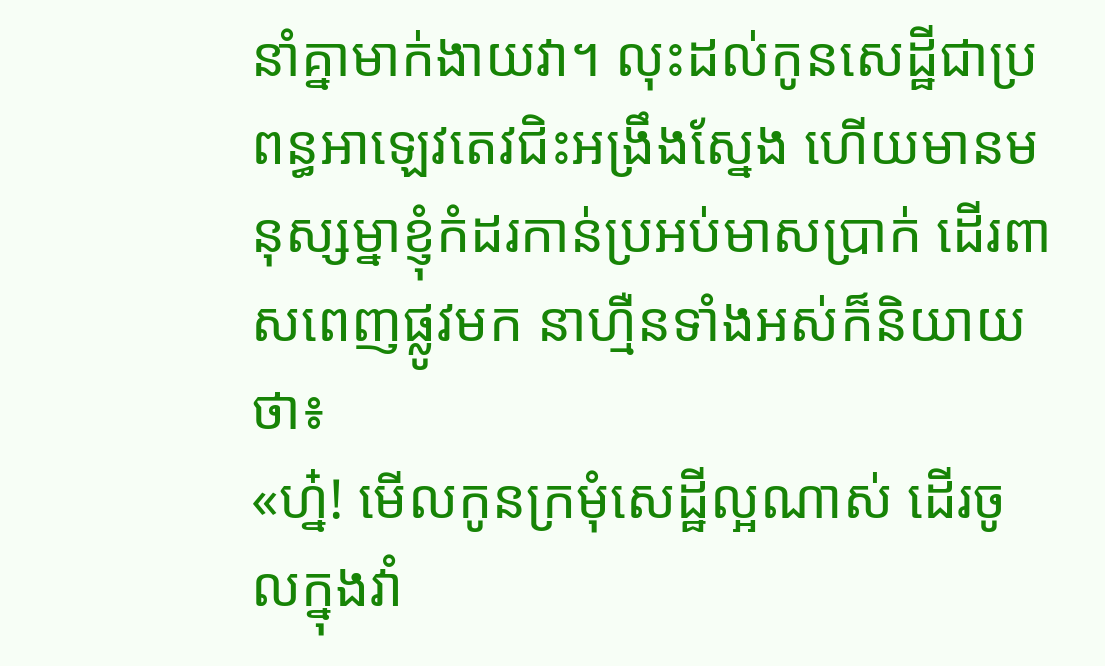នាំគ្នាមាក់ងាយវា។ លុះដល់កូនសេដ្ឋីជាប្រពន្ធអាឡេវតេវជិះអង្រឹងស្នែង ហើយមានមនុស្សម្នាខ្ញុំកំដរកាន់ប្រអប់មាសប្រាក់ ដើរពាសពេញផ្លូវមក នាហ្មឺនទាំងអស់ក៏និយាយថា៖
«ហ្ន៎! មើលកូនក្រមុំសេដ្ឋីល្អណាស់ ដើរចូលក្នុងវាំ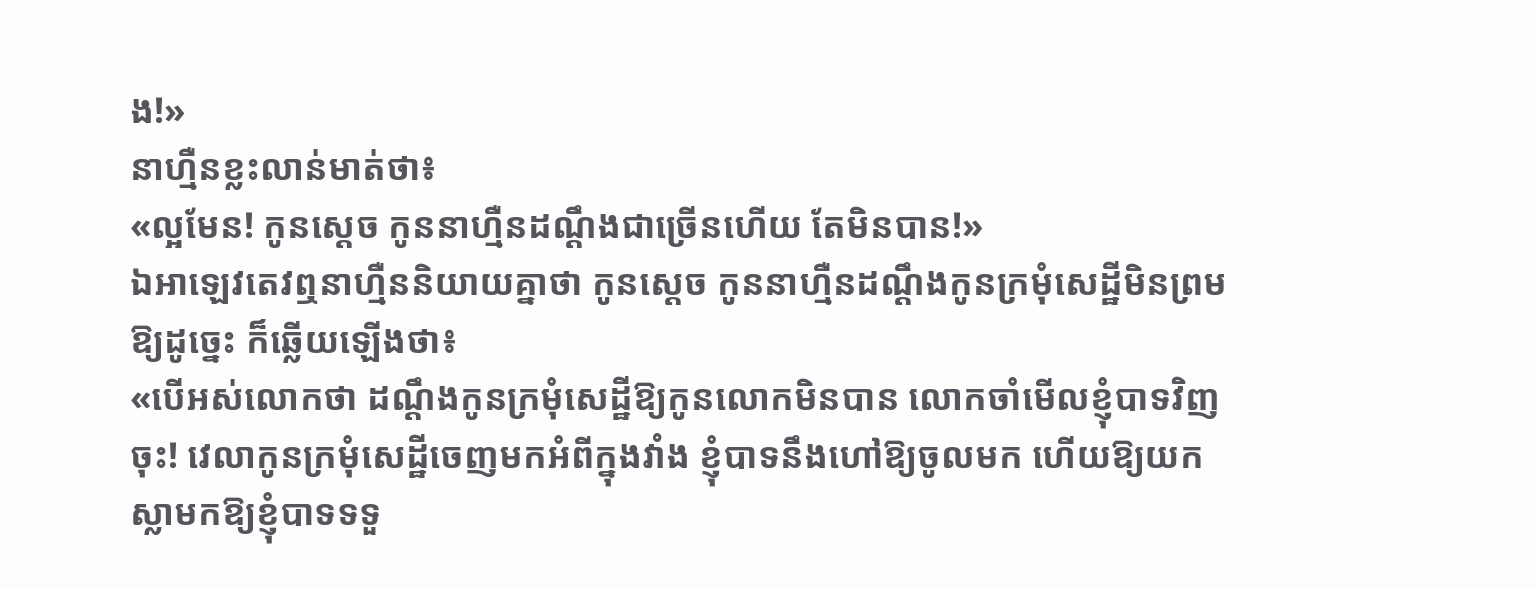ង!»
នាហ្មឺនខ្លះលាន់មាត់ថា៖
«ល្អមែន! កូនស្ដេច កូននាហ្មឺនដណ្ដឹងជាច្រើនហើយ តែមិនបាន!»
ឯអាឡេវតេវឮនាហ្មឺននិយាយគ្នាថា កូនស្ដេច កូននាហ្មឺនដណ្ដឹងកូនក្រមុំសេដ្ឋីមិនព្រមឱ្យដូច្នេះ ក៏ឆ្លើយឡើងថា៖
«បើអស់លោកថា ដណ្ដឹងកូនក្រមុំសេដ្ឋីឱ្យកូនលោកមិនបាន លោកចាំមើលខ្ញុំបាទវិញចុះ! វេលាកូនក្រមុំសេដ្ឋីចេញមកអំពីក្នុងវាំង ខ្ញុំបាទនឹងហៅឱ្យចូលមក ហើយឱ្យយកស្លាមកឱ្យខ្ញុំបាទទទួ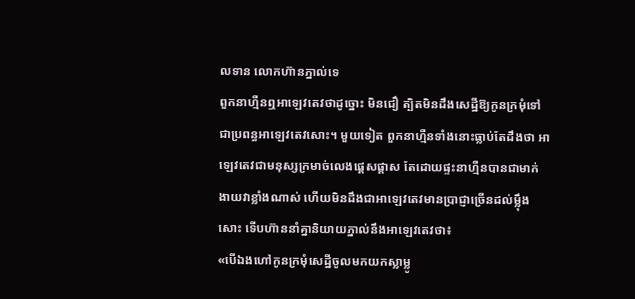លទាន លោកហ៊ានភ្នាល់ទេ
ពួកនាហ្មឺនឮអាឡេវតេវថាដូច្នោះ មិនជឿ ត្បិតមិនដឹងសេដ្ឋីឱ្យកូនក្រមុំទៅជាប្រពន្ធអាឡេវតេវសោះ។ មួយទៀត ពួកនាហ្មឺនទាំងនោះធ្លាប់តែដឹងថា អាឡេវតេវជាមនុស្សក្រមាច់លេងផ្ដេសផ្ដាស តែដោយផ្ទះនាហ្មឺនបានជាមាក់ងាយវាខ្លាំងណាស់ ហើយមិនដឹងជាអាឡេវតេវមានប្រាជ្ញាច្រើនដល់ម្ល៉ឹងសោះ ទើបហ៊ាននាំគ្នានិយាយភ្នាល់នឹងអាឡេវតេវថា៖
«បើឯងហៅកូនក្រមុំសេដ្ឋីចូលមកយកស្លាម្លូ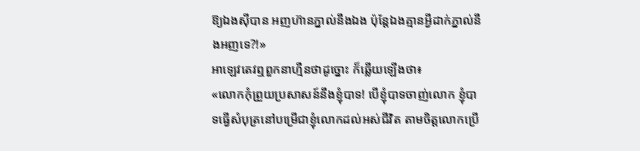ឱ្យឯងស៊ីបាន អញហ៊ានភ្នាល់នឹងឯង ប៉ុន្តែឯងគ្មានអ្វីដាក់ភ្នាល់នឹងអញទេ?!»
អាឡេវតេវឮពួកនាហ្មឺនថាដូច្នោះ ក៏ឆ្លើយឡើងថា៖
«លោកកុំព្រួយប្រសាសន៍នឹងខ្ញុំបាទ! បើខ្ញុំបាទចាញ់លោក ខ្ញុំបាទធ្វើសំបុត្រនៅបម្រើជាខ្ញុំលោកដល់អស់ជីវិត តាមចិត្តលោកប្រើ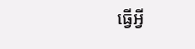ធ្វើអ្វី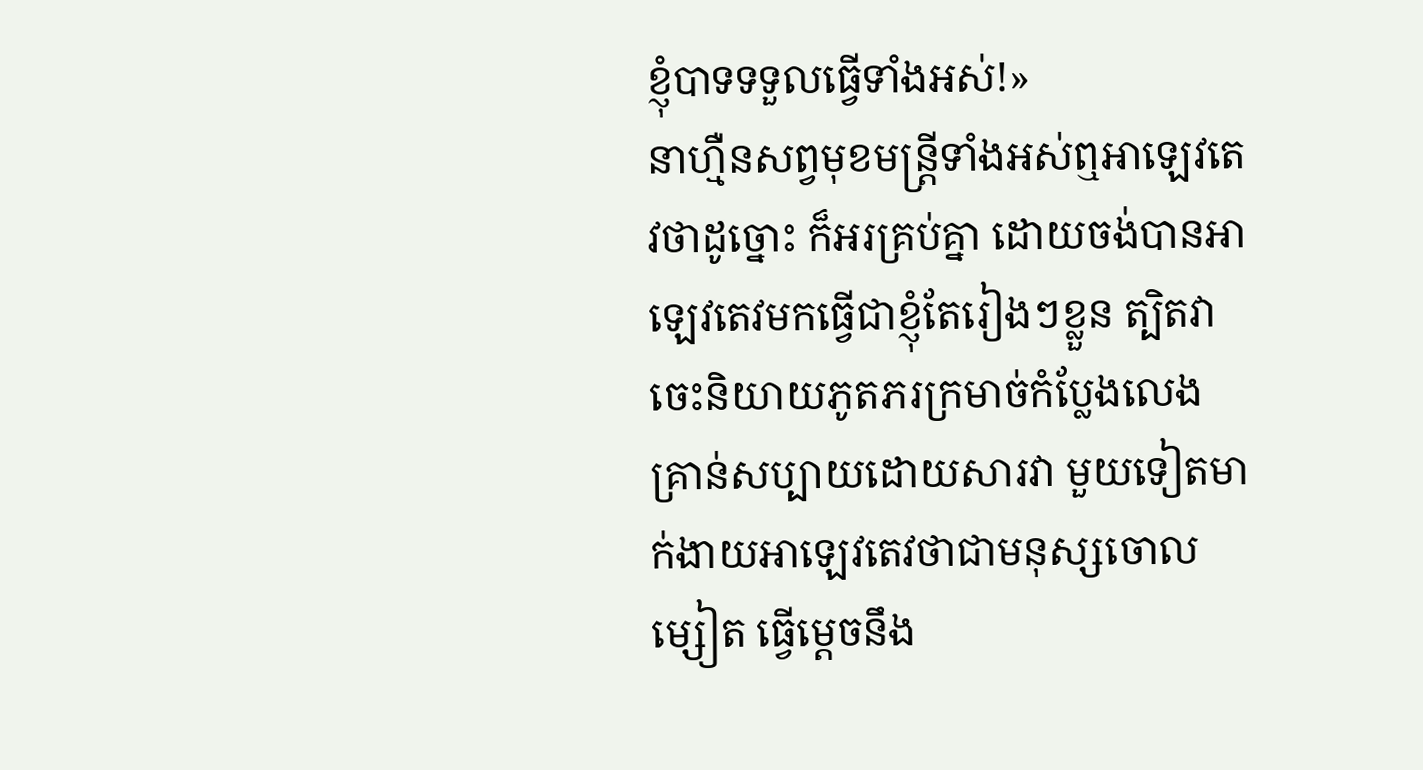ខ្ញុំបាទទទួលធ្វើទាំងអស់!»
នាហ្មឺនសព្វមុខមន្ត្រីទាំងអស់ឮអាឡេវតេវថាដូច្នោះ ក៏អរគ្រប់គ្នា ដោយចង់បានអាឡេវតេវមកធ្វើជាខ្ញុំតែរៀងៗខ្លួន ត្បិតវាចេះនិយាយភូតភរក្រមាច់កំប្លែងលេង គ្រាន់សប្បាយដោយសារវា មួយទៀតមាក់ងាយអាឡេវតេវថាជាមនុស្សចោលម្សៀត ធ្វើម្ដេចនឹង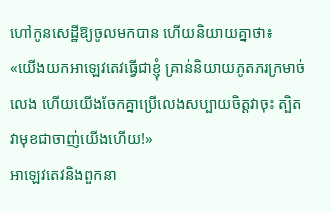ហៅកូនសេដ្ឋីឱ្យចូលមកបាន ហើយនិយាយគ្នាថា៖
«យើងយកអាឡេវតេវធ្វើជាខ្ញុំ គ្រាន់និយាយភូតភរក្រមាច់លេង ហើយយើងចែកគ្នាប្រើលេងសប្បាយចិត្តវាចុះ ត្បិតវាមុខជាចាញ់យើងហើយ!»
អាឡេវតេវនិងពួកនា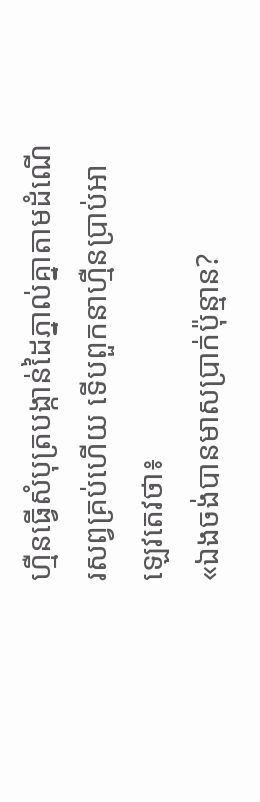ហ្មឺនធ្វើសំបុត្របង្កាន់ដៃភ្នាល់គ្នាតាមដំណើរសព្វគ្រប់ហើយ ទើបពួកនាហ្មឺនប្រាប់អាឡេវតេវថា៖
«ឯងចង់បានមាសប្រាក់ប៉ុន្មាន?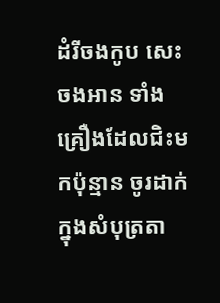ដំរីចងកូប សេះចងអាន ទាំងគ្រឿងដែលជិះមកប៉ុន្មាន ចូរដាក់ក្នុងសំបុត្រតា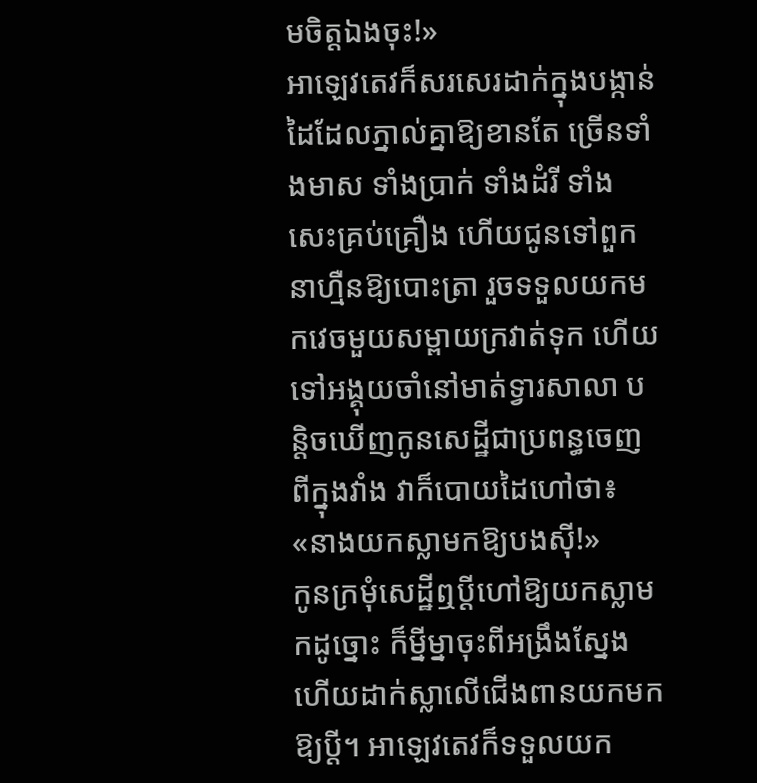មចិត្តឯងចុះ!»
អាឡេវតេវក៏សរសេរដាក់ក្នុងបង្កាន់ដៃដែលភ្នាល់គ្នាឱ្យខានតែ ច្រើនទាំងមាស ទាំងប្រាក់ ទាំងដំរី ទាំងសេះគ្រប់គ្រឿង ហើយជូនទៅពួកនាហ្មឺនឱ្យបោះត្រា រួចទទួលយកមកវេចមួយសម្ពាយក្រវាត់ទុក ហើយទៅអង្គុយចាំនៅមាត់ទ្វារសាលា បន្តិចឃើញកូនសេដ្ឋីជាប្រពន្ធចេញពីក្នុងវាំង វាក៏បោយដៃហៅថា៖
«នាងយកស្លាមកឱ្យបងស៊ី!»
កូនក្រមុំសេដ្ឋីឮប្ដីហៅឱ្យយកស្លាមកដូច្នោះ ក៏ម្នីម្នាចុះពីអង្រឹងស្នែង ហើយដាក់ស្លាលើជើងពានយកមកឱ្យប្ដី។ អាឡេវតេវក៏ទទួលយក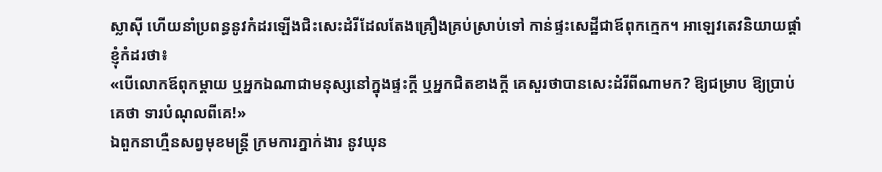ស្លាស៊ី ហើយនាំប្រពន្ធនូវកំដរឡើងជិះសេះដំរីដែលតែងគ្រឿងគ្រប់ស្រាប់ទៅ កាន់ផ្ទះសេដ្ឋីជាឪពុកក្មេក។ អាឡេវតេវនិយាយផ្ដាំខ្ញុំកំដរថា៖
«បើលោកឪពុកម្ដាយ ឬអ្នកឯណាជាមនុស្សនៅក្នុងផ្ទះក្ដី ឬអ្នកជិតខាងក្ដី គេសួរថាបានសេះដំរីពីណាមក? ឱ្យជម្រាប ឱ្យប្រាប់គេថា ទារបំណុលពីគេ!»
ឯពួកនាហ្មឺនសព្វមុខមន្ត្រី ក្រមការភ្នាក់ងារ នូវឃុន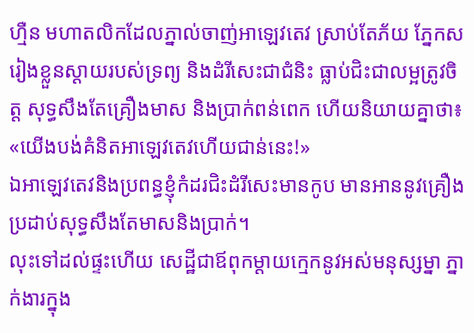ហ្មឺន មហាតលិកដែលភ្នាល់ចាញ់អាឡេវតេវ ស្រាប់តែភ័យ ភ្នែកសរៀងខ្លួនស្ដាយរបស់ទ្រព្យ និងដំរីសេះជាជំនិះ ធ្លាប់ជិះជាលម្អត្រូវចិត្ត សុទ្ធសឹងតែគ្រឿងមាស និងប្រាក់ពន់ពេក ហើយនិយាយគ្នាថា៖
«យើងបង់គំនិតអាឡេវតេវហើយជាន់នេះ!»
ឯអាឡេវតេវនិងប្រពន្ធខ្ញុំកំដរជិះដំរីសេះមានកូប មានអាននូវគ្រឿងប្រដាប់សុទ្ធសឹងតែមាសនិងប្រាក់។
លុះទៅដល់ផ្ទះហើយ សេដ្ឋីជាឪពុកម្ដាយក្មេកនូវអស់មនុស្សម្នា ភ្នាក់ងារក្នុង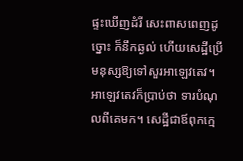ផ្ទះឃើញដំរី សេះពាសពេញដូច្នោះ ក៏នឹកឆ្ងល់ ហើយសេដ្ឋីប្រើមនុស្សឱ្យទៅសួរអាឡេវតេវ។ អាឡេវតេវក៏ប្រាប់ថា ទារបំណុលពីគេមក។ សេដ្ឋីជាឪពុកក្មេ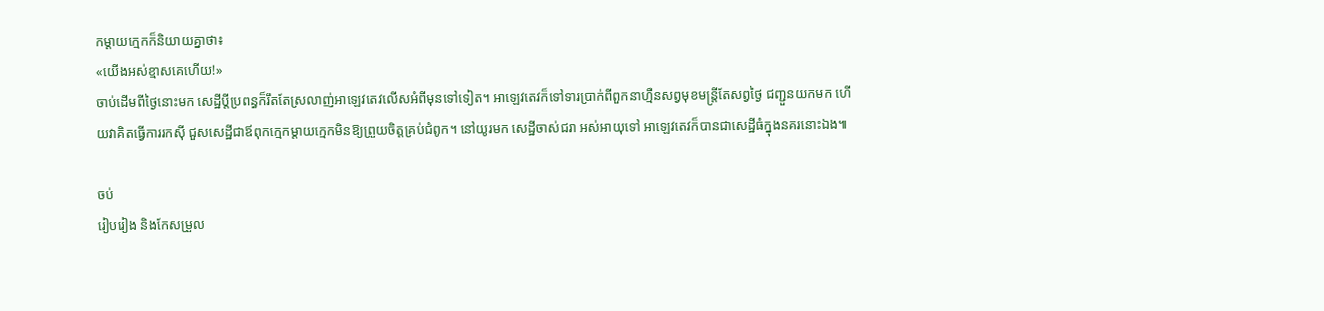កម្ដាយក្មេកក៏និយាយគ្នាថា៖
«យើងអស់ខ្មាសគេហើយ!»
ចាប់ដើមពីថ្ងៃនោះមក សេដ្ឋីប្ដីប្រពន្ធក៏រឹតតែស្រលាញ់អាឡេវតេវលើសអំពីមុនទៅទៀត។ អាឡេវតេវក៏ទៅទារប្រាក់ពីពួកនាហ្មឺនសព្វមុខមន្ត្រីតែសព្វថ្ងៃ ជញ្ជួនយកមក ហើយវាគិតធ្វើការរកស៊ី ជួសសេដ្ឋីជាឪពុកក្មេកម្ដាយក្មេកមិនឱ្យព្រួយចិត្តគ្រប់ជំពូក។ នៅយូរមក សេដ្ឋីចាស់ជរា អស់អាយុទៅ អាឡេវតេវក៏បានជាសេដ្ឋីធំក្នុងនគរនោះឯង៕

ចប់
រៀបរៀង និងកែសម្រួល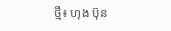ថ្មី៖ ហុង ប៊ុន